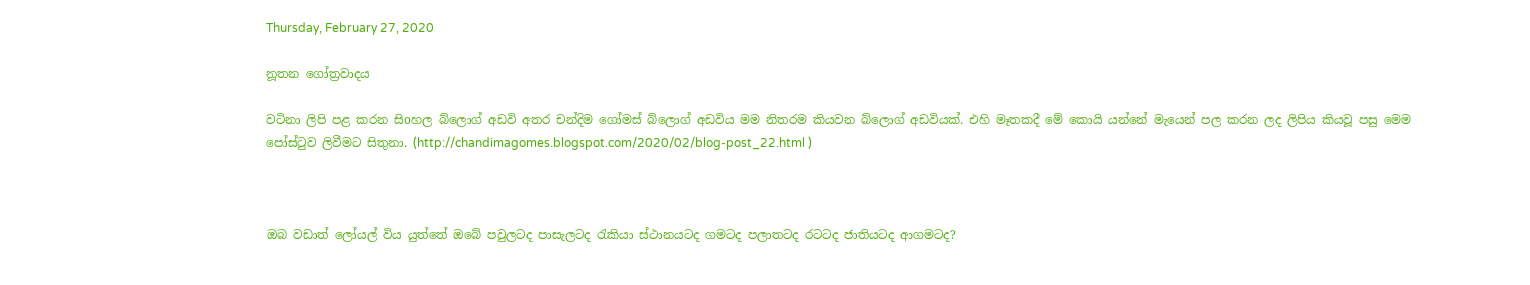Thursday, February 27, 2020

නූතන ගෝත්‍රවාදය

වටිනා ලිපි පළ කරන සිoහල බ්ලොග් අඩවි අතර චන්දිම ගෝමස් බ්ලොග් අඩවිය මම නිතරම කියවන බ්ලොග් අඩවියක්. එහි මෑතකදී මේ කොයි යන්නේ මැයෙන් පල කරන ලද ලිපිය කියවූ පසු මෙම පෝස්ටුව ලිවීමට සිතුනා. (http://chandimagomes.blogspot.com/2020/02/blog-post_22.html )



ඔබ වඩාත් ලෝයල් විය යුත්තේ ඔබේ පවුලටද පාසැලටද රැකියා ස්ථානයටද ගමටද පලාතටද රටටද ජාතියටද ආගමටද?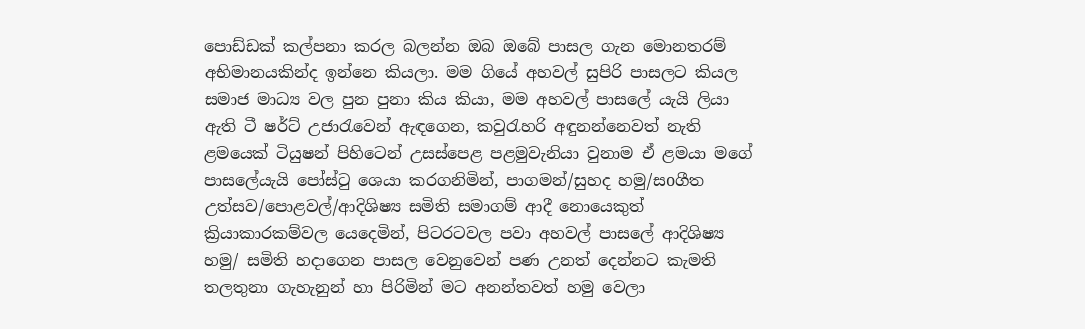පොඩ්ඩක් කල්පනා කරල බලන්න ඔබ ඔබේ පාසල ගැන මොනතරම් අභිමානයකින්ද ඉන්නෙ කියලා. මම ගියේ අහවල් සුපිරි පාසලට කියල සමාජ මාධ්‍ය වල පුන පුනා කිය කියා, මම අහවල් පාසලේ යැයි ලියා ඇති ටී ෂර්ට් උජාරැවෙන් ඇඳගෙන, කවුරැහරි අඳුනන්නෙවත් නැති ළමයෙක් ටියුෂන් පිහිටෙන් උසස්පෙළ පළමුවැනියා වුනාම ඒ ළමයා මගේ පාසලේයැයි පෝස්ටු ශෙයා කරගනිමින්, පාගමන්/සුහද හමු/සoගීත උත්සව/පොළවල්/ආදිශිෂ්‍ය සමිති සමාගම් ආදී නොයෙකුත් ක්‍රියාකාරකම්වල යෙදෙමින්, පිටරටවල පවා අහවල් පාසලේ ආදිශිෂ්‍ය හමු/ සමිති හදාගෙන පාසල වෙනුවෙන් පණ උනත් දෙන්නට කැමති තලතුනා ගැහැනුන් හා පිරිමින් මට අනන්තවත් හමු වෙලා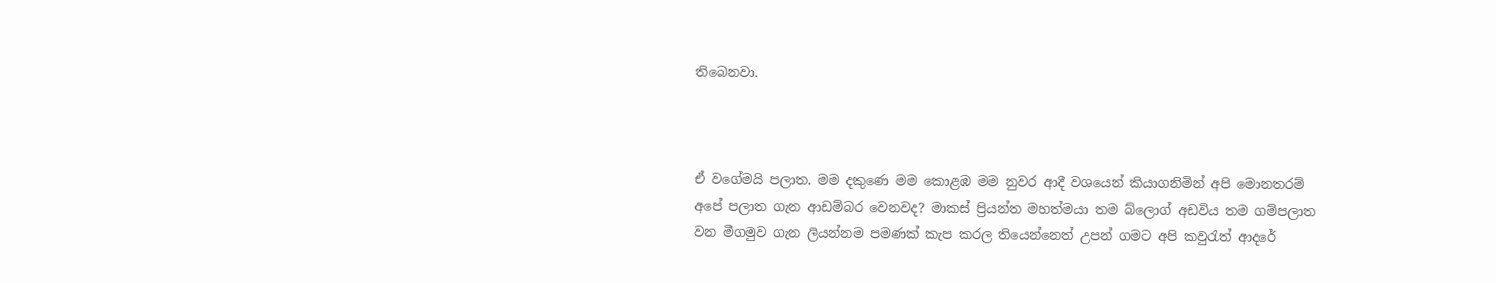තිබෙනවා.



ඒ වගේමයි පලාත. මම දකුණෙ මම කොළඹ මම නුවර ආදී වශයෙන් කියාගනිමින් අපි මොනතරම් අපේ පලාත ගැන ආඩම්බර වෙනවද? මාකස් ප්‍රියන්ත මහත්මයා තම බ්ලොග් අඩවිය තම ගම්පලාත වන මීගමුව ගැන ලියන්නම පමණක් කැප කරල තියෙන්නෙත් උපන් ගමට අපි කවුරැත් ආදරේ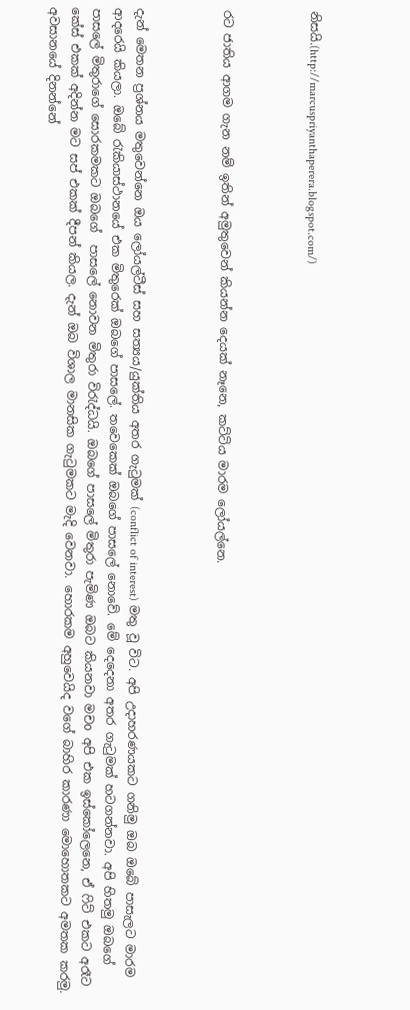නිසයි.(http://marcuspriyanthaperera.blogspot.com/)



රට ජාතිය ආගම ගැන නම් ඉතින් අමුතුවෙන් කියන්න දෙයක් නෑනෙ, කට්ටිය මාරම ලෝයල්නෙ.



දැන් මෙතන ප්‍රශ්නය මතුවෙන්නෙ ඔය ලෝයල්ටීස් සහ සත්‍යය/යුක්තිය අතර ගැටුමක් (conflict of interest) මතු වූ විට. අපි උදාහරණයකට ගනිමු ඔබ ඔබේ පාසැලට මාරම ආදරෙයි කියලා. ඔබේ රැකියාස්ථානයේ එක මිතුරෙක් ඔබගේ පාසලේ. තවෙකෙක් ඔබගේ පාසලේ නොවේ. මේ දෙදෙනා අතර ගැටුමක් හටගන්නවා. අපි හිතමු ඔබගේ පාසලේ මිතුරාගේ සොරකමකට ඔබගේ  පාසලේ නොවන මිතුරා විරැද්ධයි. ඔබගේ පාසලේ මිතුරා පැමිණ ඔබට කියනවා මචo අපි එක ඉස්කෝලෙනෙ, ඒ ෆිට් එකට අරෑට කේස් එකක් අදින්න මට සප් එකක් දීපන් කියල. දැන් ඔබ විශාල මානසික ගැටුමකට මැදි වෙනවා. හොරකම අහුවෙයිද වගේ බාහිර කාරණා මොහොතකට අමතක කරමු. අවසානයේ දිනන්නේ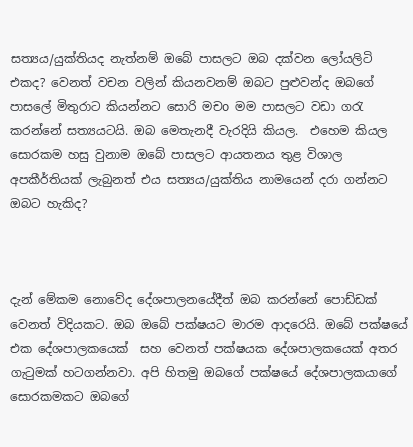සත්‍යය/යුක්තියද නැත්නම් ඔබේ පාසලට ඔබ දක්වන ලෝයලිටි එකද? වෙනත් වචන වලින් කියනවනම් ඔබට පුළුවන්ද ඔබගේ පාසලේ මිතුරාට කියන්නට සොරි මචo මම පාසලට වඩා ගරැ කරන්නේ සත්‍යයටයි. ඔබ මෙතැනදී වැරදියි කියල.  එහෙම කියල සොරකම හසු වුනාම ඔබේ පාසලට ආයතනය තුළ විශාල අපකීර්තියක් ලැබුනත් එය සත්‍යය/යුක්තිය නාමයෙන් දරා ගන්නට ඔබට හැකිද?



දැන් මේකම නොවේද දේශපාලනයේදීත් ඔබ කරන්නේ පොඩ්ඩක් වෙනත් විදියකට. ඔබ ඔබේ පක්ෂයට මාරම ආදරෙයි. ඔබේ පක්ෂයේ එක දේශපාලකයෙක්  සහ වෙනත් පක්ෂයක දේශපාලකයෙක් අතර ගැටුමක් හටගන්නවා. අපි හිතමු ඔබගේ පක්ෂයේ දේශපාලකයාගේ සොරකමකට ඔබගේ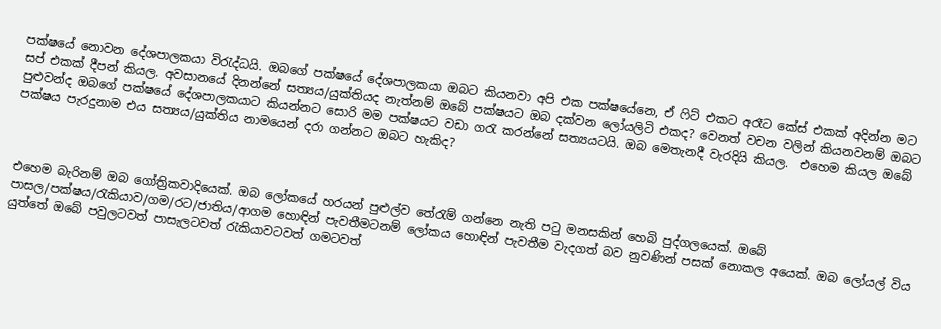පක්ෂයේ නොවන දේශපාලකයා විරැද්ධයි. ඔබගේ පක්ෂයේ දේශපාලකයා ඔබට කියනවා අපි එක පක්ෂයේනෙ, ඒ ෆිට් එකට අරෑට කේස් එකක් අදින්න මට සප් එකක් දීපන් කියල. අවසානයේ දිනන්නේ සත්‍යය/යුක්තියද නැත්නම් ඔබේ පක්ෂයට ඔබ දක්වන ලෝයලිටි එකද? වෙනත් වචන වලින් කියනවනම් ඔබට පුළුවන්ද ඔබගේ පක්ෂයේ දේශපාලකයාට කියන්නට සොරි මම පක්ෂයට වඩා ගරැ කරන්නේ සත්‍යයටයි. ඔබ මෙතැනදී වැරදියි කියල.  එහෙම කියල ඔබේ පක්ෂය පැරදුනාම එය සත්‍යය/යුක්තිය නාමයෙන් දරා ගන්නට ඔබට හැකිද?



එහෙම බැරිනම් ඔබ ගෝත්‍රිකවාදියෙක්. ඔබ ලෝකයේ හරයන් පුළුල්ව තේරැම් ගන්නෙ නැති පටු මනසකින් හෙබි පුද්ගලයෙක්. ඔබේ පාසල/පක්ෂය/රැකියාව/ගම/රට/ජාතිය/ආගම හොඳින් පැවතීමටනම් ලෝකය හොඳින් පැවතීම වැදගත් බව නුවණින් පසක් නොකල අයෙක්. ඔබ ලෝයල් විය යුත්තේ ඔබේ පවුලටවත් පාසැලටවත් රැකියාවටවත් ගමටවත්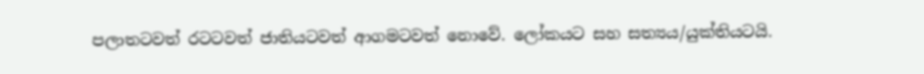පලාතටවත් රටටවත් ජාතියටවත් ආගමටවත් නොවේ. ලෝකයට සහ සත්‍යය/යුක්තියටයි.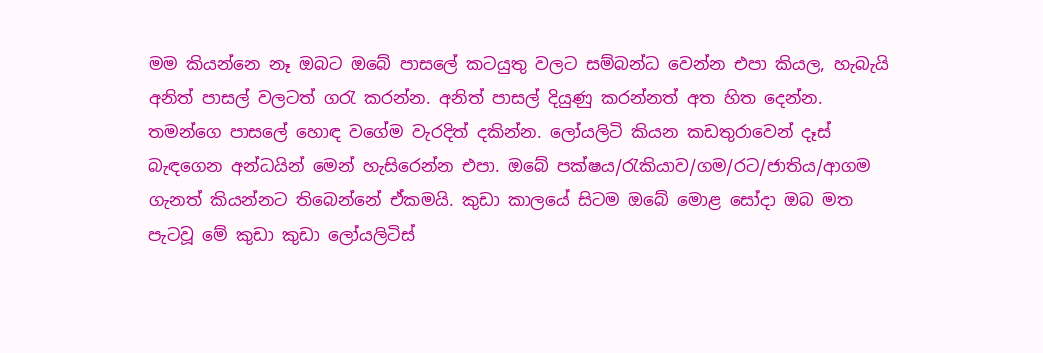මම කියන්නෙ නෑ ඔබට ඔබේ පාසලේ කටයුතු වලට සම්බන්ධ වෙන්න එපා කියල, හැබැයි අනිත් පාසල් වලටත් ගරැ කරන්න. අනිත් පාසල් දියුණු කරන්නත් අත හිත දෙන්න. තමන්ගෙ පාසලේ හොඳ වගේම වැරදිත් දකින්න. ලෝයලිටි කියන කඩතුරාවෙන් දෑස් බැඳගෙන අන්ධයින් මෙන් හැසිරෙන්න එපා. ඔබේ පක්ෂය/රැකියාව/ගම/රට/ජාතිය/ආගම ගැනත් කියන්නට තිබෙන්නේ ඒකමයි. කුඩා කාලයේ සිටම ඔබේ මොළ සෝදා ඔබ මත පැටවූ මේ කුඩා කුඩා ලෝයලිටිස්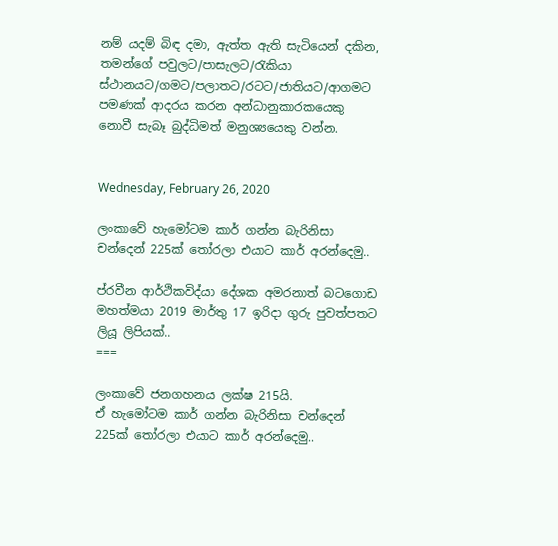නම් යදම් බිඳ දමා, ඇත්ත ඇති සැටියෙන් දකින, තමන්ගේ පවුලට/පාසැලට/රැකියා ස්ථානයට/ගමට/පලාතට/රටට/ජාතියට/ආගමට පමණක් ආදරය කරන අන්ධානුකාරකයෙකු නොවී සැබෑ බුද්ධිමත් මනුශ්‍යයෙකු වන්න.


Wednesday, February 26, 2020

ලංකාවේ හැමෝටම කාර් ගන්න බැරිනිසා චන්දෙන් 225ක් තෝරලා එයාට කාර් අරන්දෙමු..

ප්රවීන ආර්ථිකවිද්යා දේශක අමරනාත් බටගොඩ මහත්මයා 2019 මාර්තු 17 ඉරිදා ගුරු පුවත්පතට ලියූ ලිපියක්..
===

ලංකාවේ ජනගහනය ලක්ෂ 215යි.
ඒ හැමෝටම කාර් ගන්න බැරිනිසා චන්දෙන් 225ක් තෝරලා එයාට කාර් අරන්දෙමු..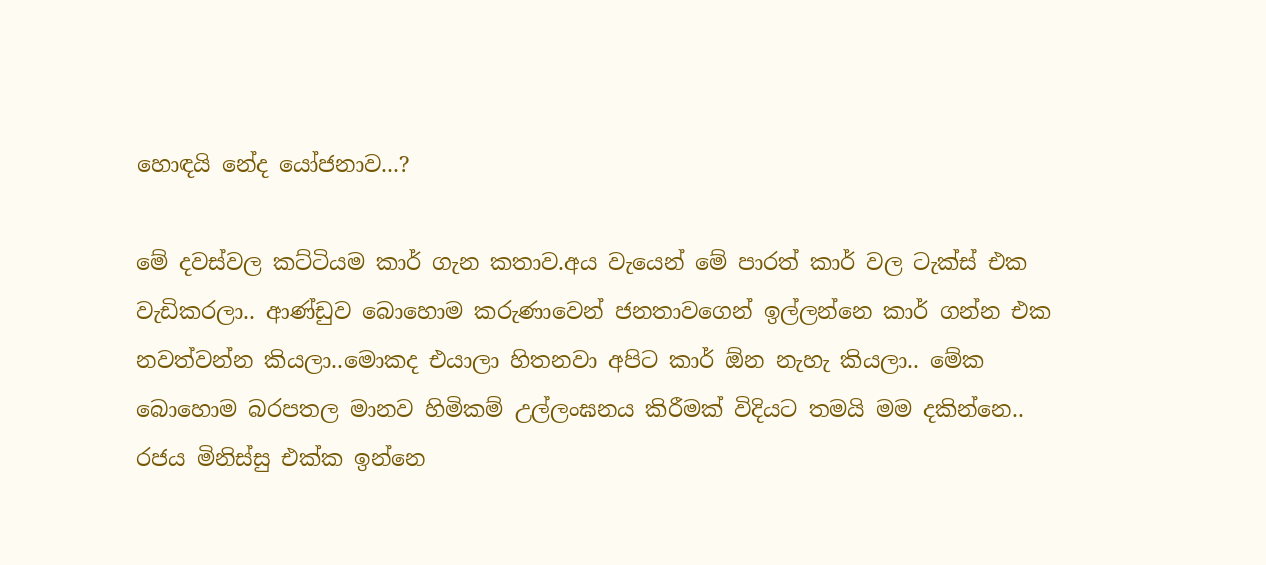හොඳයි නේද යෝජනාව...?

මේ දවස්වල කට්ටියම කාර් ගැන කතාව.අය වැයෙන් මේ පාරත් කාර් වල ටැක්ස් එක වැඩිකරලා.. ආණ්ඩුව බොහොම කරුණාවෙන් ජනතාවගෙන් ඉල්ලන්නෙ කාර් ගන්න එක නවත්වන්න කියලා..මොකද එයාලා හිතනවා අපිට කාර් ඕන නැහැ කියලා.. මේක බොහොම බරපතල මානව හිමිකම් උල්ලංඝනය කිරීමක් විදියට තමයි මම දකින්නෙ.. රජය මිනිස්සු එක්ක ඉන්නෙ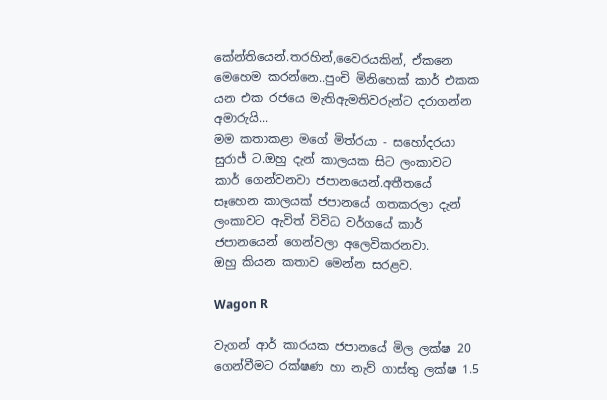කේන්තියෙන්.තරහින්,වෛරයකින්, ඒකනෙ මෙහෙම කරන්නෙ..පුංචි මිනිහෙක් කාර් එකක යන එක රජයෙ මැතිඇමතිවරුන්ට දරාගන්න අමාරුයි...
මම කතාකළා මගේ මිත්රයා - සහෝදරයා සුරාජ් ට.ඔහු දැන් කාලයක සිට ලංකාවට කාර් ගෙන්වනවා ජපානයෙන්.අතීතයේ සෑහෙන කාලයක් ජපානයේ ගතකරලා දැන් ලංකාවට ඇවිත් විවිධ වර්ගයේ කාර් ජපානයෙන් ගෙන්වලා අලෙවිකරනවා.
ඔහු කියන කතාව මෙන්න සරළව.

Wagon R

වැගන් ආර් කාරයක ජපානයේ මිල ලක්ෂ 20
ගෙන්වීමට රක්ෂණ හා නැව් ගාස්තු ලක්ෂ 1.5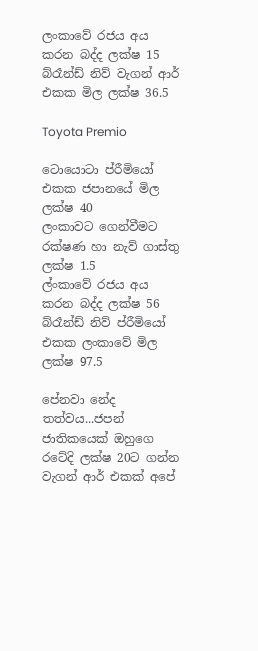ලංකාවේ රජය අය කරන බද්ද ලක්ෂ 15
බ්රෑන්ඩ් නිව් වැගන් ආර් එකක මිල ලක්ෂ 36.5

Toyota Premio

ටොයොටා ප්රීමියෝ එකක ජපානයේ මිල ලක්ෂ 40
ලංකාවට ගෙන්වීමට රක්ෂණ හා නැව් ගාස්තු ලක්ෂ 1.5
ල්ංකාවේ රජය අය කරන බද්ද ලක්ෂ 56
බ්රෑන්ඩ් නිව් ප්රීමියෝ එකක ලංකාවේ මිල ලක්ෂ 97.5

පේනවා නේද තත්වය...ජපන් ජාතිකයෙක් ඔහුගෙ රටේදි ලක්ෂ 20ට ගන්න වැගන් ආර් එකක් අපේ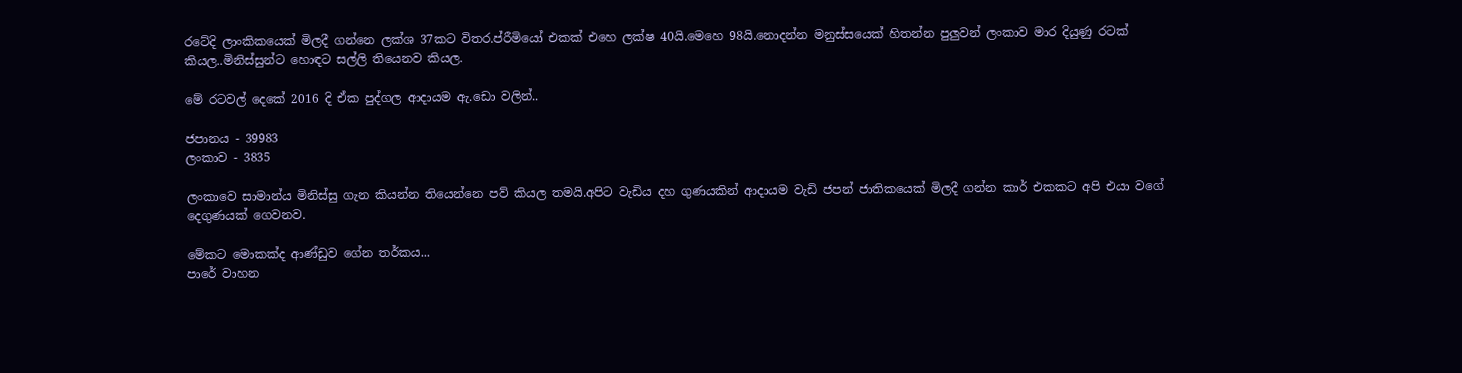රටේදි ලාංකිකයෙක් මිලදී ගන්නෙ ලක්ශ 37කට විතර.ප්රීමියෝ එකක් එහෙ ලක්ෂ 40යි.මෙහෙ 98යි.නොදන්න මනුස්සයෙක් හිතන්න පුලුවන් ලංකාව මාර දියුණු රටක් කියල..මිනිස්සුන්ට හොඳට සල්ලි තියෙනව කියල.

මේ රටවල් දෙකේ 2016 දි ඒක පුද්ගල ආදායම ඇ.ඩො වලින්..

ජපානය - 39983
ලංකාව - 3835

ලංකාවෙ සාමාන්ය මිනිස්සු ගැන කියන්න තියෙන්නෙ පව් කියල තමයි.අපිට වැඩිය දහ ගුණයකින් ආදායම වැඩි ජපන් ජාතිකයෙක් මිලදී ගන්න කාර් එකකට අපි එයා වගේ දෙගුණයක් ගෙවනව.

මේකට මොකක්ද ආණ්ඩුව ගේන තර්කය...
පාරේ වාහන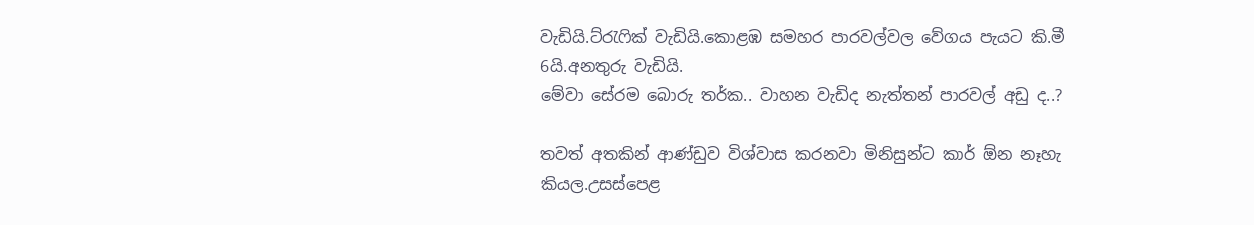වැඩියි.ට්රැෆික් වැඩියි.කොළඹ සමහර පාරවල්වල වේගය පැයට කි.මී 6යි.අනතුරු වැඩියි.
මේවා සේරම බොරු තර්ක.. වාහන වැඩිද නැත්තන් පාරවල් අඩු ද..?

තවත් අතකින් ආණ්ඩුව විශ්වාස කරනවා මිනිසුන්ට කාර් ඕන නෑහැ කියල.උසස්පෙළ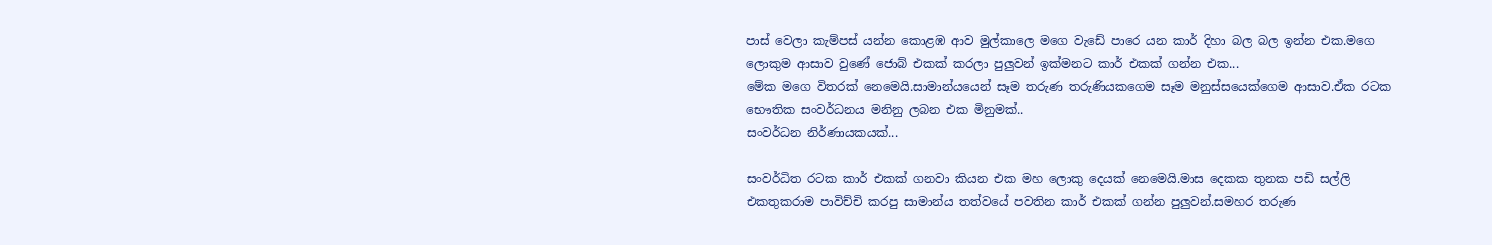පාස් වෙලා කැම්පස් යන්න කොළඹ ආව මුල්කාලෙ මගෙ වැඩේ පාරෙ යන කාර් දිහා බල බල ඉන්න එක.මගෙ ලොකුම ආසාව වුණේ ජොබ් එකක් කරලා පුලුවන් ඉක්මනට කාර් එකක් ගන්න එක...
මේක මගෙ විතරක් නෙමෙයි.සාමාන්යයෙන් සෑම තරුණ තරුණියකගෙම සෑම මනුස්සයෙක්ගෙම ආසාව.ඒක රටක භෞතික සංවර්ධනය මනිනු ලබන එක මිනුමක්..
සංවර්ධන නිර්ණායකයක්...

සංවර්ධිත රටක කාර් එකක් ගනවා කියන එක මහ ලොකු දෙයක් නෙමෙයි.මාස දෙකක තුනක පඩි සල්ලි එකතුකරාම පාවිච්චි කරපු සාමාන්ය තත්වයේ පවතින කාර් එකක් ගන්න පුලුවන්.සමහර තරුණ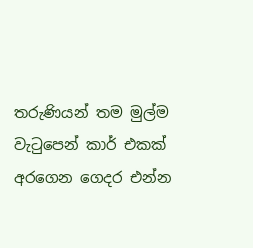තරුණියන් තම මුල්ම වැටුපෙන් කාර් එකක් අරගෙන ගෙදර එන්න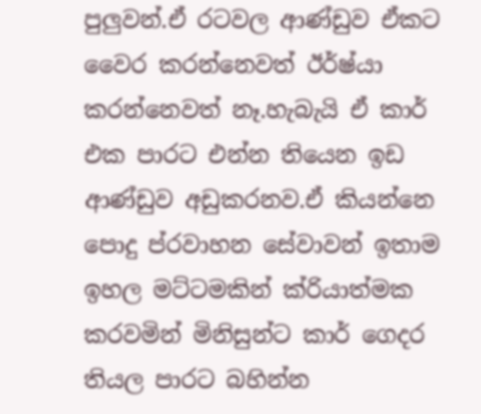පුලුවන්.ඒ රටවල ආණ්ඩුව ඒකට වෛර කරන්නෙවත් ඊර්ෂ්යා කරන්නෙවත් නෑ.හැබැයි ඒ කාර් එක පාරට එන්න තියෙන ඉඩ ආණ්ඩුව අඩුකරනව.ඒ කියන්නෙ පොදු ප්රවාහන සේවාවන් ඉතාම ඉහල මට්ටමකින් ක්රියාත්මක කරවමින් මිනිසුන්ට කාර් ගෙදර තියල පාරට බහින්න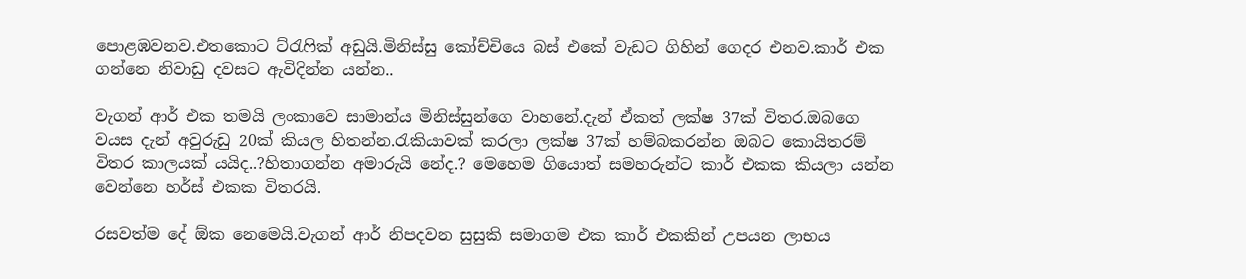පොළඹවනව.එතකොට ට්රැෆික් අඩුයි.මිනිස්සු කෝච්චියෙ බස් එකේ වැඩට ගිහින් ගෙදර එනව.කාර් එක ගන්නෙ නිවාඩු දවසට ඇවිදින්න යන්න..

වැගන් ආර් එක තමයි ලංකාවෙ සාමාන්ය මිනිස්සුන්ගෙ වාහනේ.දැන් ඒකත් ලක්ෂ 37ක් විතර.ඔබගෙ වයස දැන් අවුරුඩු 20ක් කියල හිතන්න.රැකියාවක් කරලා ලක්ෂ 37ක් හම්බකරන්න ඔබට කොයිතරම් විතර කාලයක් යයිද..?හිතාගන්න අමාරුයි නේද.? මෙහෙම ගියොත් සමහරුන්ට කාර් එකක කියලා යන්න වෙන්නෙ හර්ස් එකක විතරයි.

රසවත්ම දේ ඕක නෙමෙයි.වැගන් ආර් නිපදවන සුසුකි සමාගම එක කාර් එකකින් උපයන ලාභය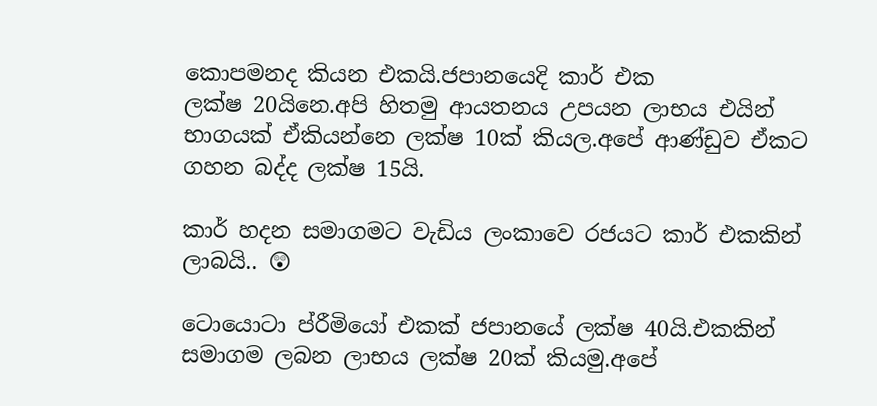කොපමනද කියන එකයි.ජපානයෙදි කාර් එක
ලක්ෂ 20යිනෙ.අපි හිතමු ආයතනය උපයන ලාභය එයින් භාගයක් ඒකියන්නෙ ලක්ෂ 10ක් කියල.අපේ ආණ්ඩුව ඒකට ගහන බද්ද ලක්ෂ 15යි.

කාර් හදන සමාගමට වැඩිය ලංකාවෙ රජයට කාර් එකකින් ලාබයි.. 😲

ටොයොටා ප්රීමියෝ එකක් ජපානයේ ලක්ෂ 40යි.එකකින් සමාගම ලබන ලාභය ලක්ෂ 20ක් කියමු.අපේ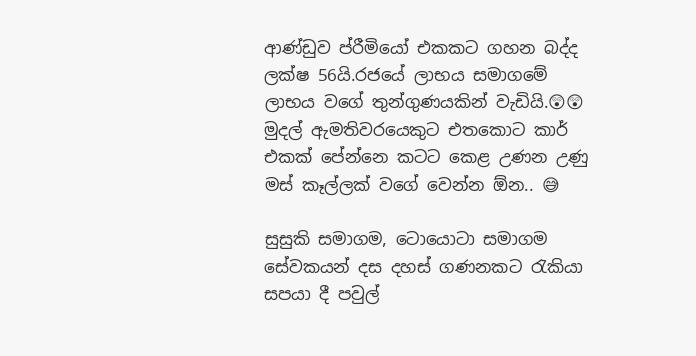ආණ්ඩුව ප්රීමියෝ එකකට ගහන බද්ද ලක්ෂ 56යි.රජයේ ලාභය සමාගමේ ලාභය වගේ තුන්ගුණයකින් වැඩියි.😲😲
මුදල් ඇමතිවරයෙකුට එතකොට කාර් එකක් පේන්නෙ කටට කෙළ උණන උණු මස් කෑල්ලක් වගේ වෙන්න ඕන.. 😅

සුසුකි සමාගම, ටොයොටා සමාගම සේවකයන් දස දහස් ගණනකට රැකියා සපයා දී පවුල්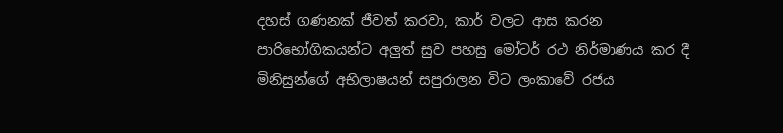දහස් ගණනක් ජීවත් කරවා, කාර් වලට ආස කරන පාරිභෝගිකයන්ට අලුත් සුව පහසු මෝටර් රථ නිර්මාණය කර දී මිනිසුන්ගේ අභිලාෂයන් සපුරාලන විට ලංකාවේ රජය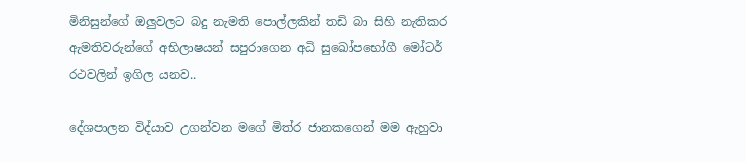මිනිසුන්ගේ ඔලුවලට බදු නැමති පොල්ලකින් තඩි බා සිහි නැතිකර ඇමතිවරුන්ගේ අභිලාෂයන් සපුරාගෙන අධි සුඛෝපභෝගී මෝටර් රථවලින් ඉගිල යනව..

දේශපාලන විද්යාව උගන්වන මගේ මිත්ර ජානකගෙන් මම ඇහුවා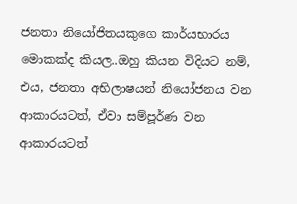ජනතා නියෝජිතයකුගෙ කාර්යභාරය මොකක්ද කියල..ඔහු කියන විදියට නම්, එය, ජනතා අභිලාෂයන් නියෝජනය වන ආකාරයටත්, ඒවා සම්පූර්ණ වන ආකාරයටත්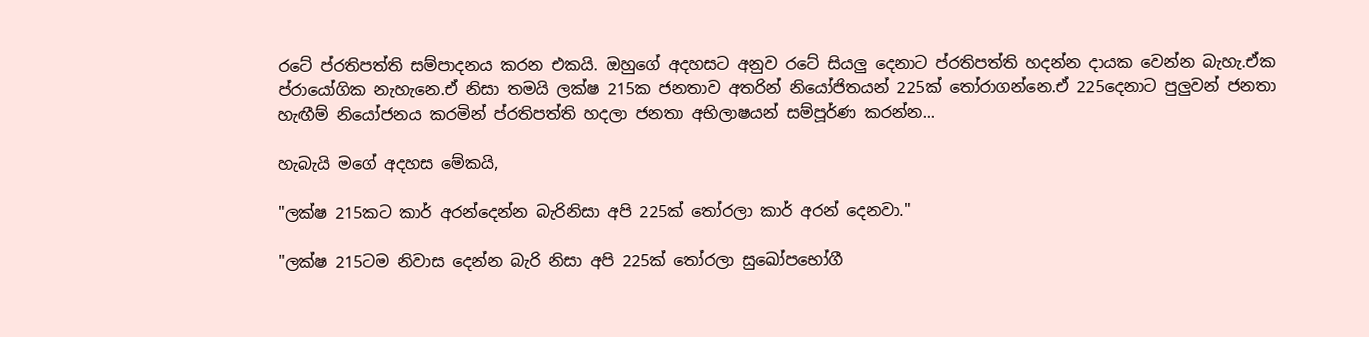රටේ ප්රතිපත්ති සම්පාදනය කරන එකයි. ඔහුගේ අදහසට අනුව රටේ සියලු දෙනාට ප්රතිපත්ති හදන්න දායක වෙන්න බැහැ.ඒක ප්රායෝගික නැහැනෙ.ඒ නිසා තමයි ලක්ෂ 215ක ජනතාව අතරින් නියෝජිතයන් 225ක් තෝරාගන්නෙ.ඒ 225දෙනාට පුලුවන් ජනතා හැඟීම් නියෝජනය කරමින් ප්රතිපත්ති හදලා ජනතා අභිලාෂයන් සම්පූර්ණ කරන්න...

හැබැයි මගේ අදහස මේකයි,

"ලක්ෂ 215කට කාර් අරන්දෙන්න බැරිනිසා අපි 225ක් තෝරලා කාර් අරන් දෙනවා."

"ලක්ෂ 215ටම නිවාස දෙන්න බැරි නිසා අපි 225ක් තෝරලා සුඛෝපභෝගී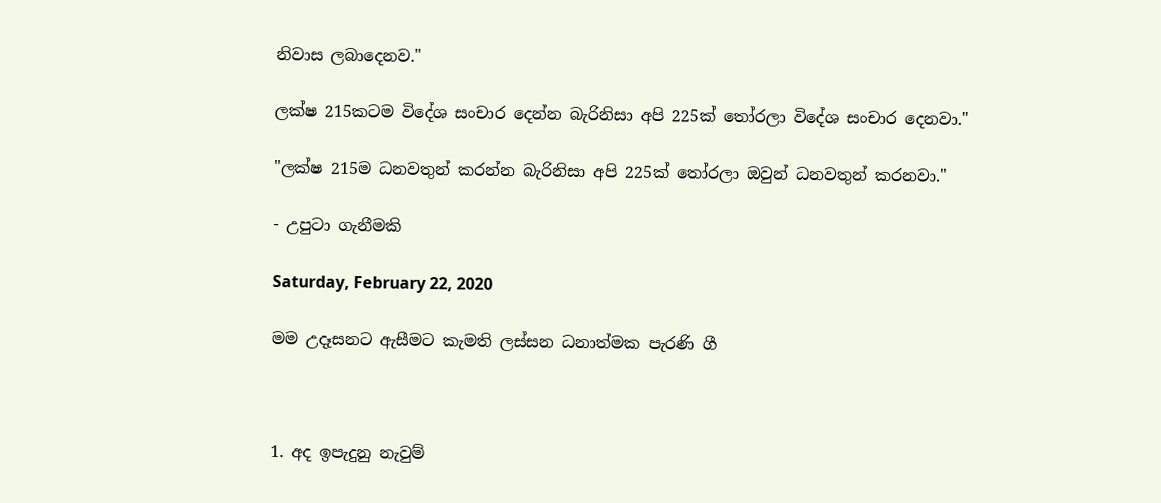නිවාස ලබාදෙනව."

ලක්ෂ 215කටම විදේශ සංචාර දෙන්න බැරිනිසා අපි 225ක් තෝරලා විදේශ සංචාර දෙනවා."

"ලක්ෂ 215ම ධනවතුන් කරන්න බැරිනිසා අපි 225ක් තෝරලා ඔවුන් ධනවතුන් කරනවා."

- උපුටා ගැනීමකි

Saturday, February 22, 2020

මම උදෑසනට ඇසීමට කැමති ලස්සන ධනාත්මක පැරණි ගී



1. අද ඉපැදුනු නැවුම්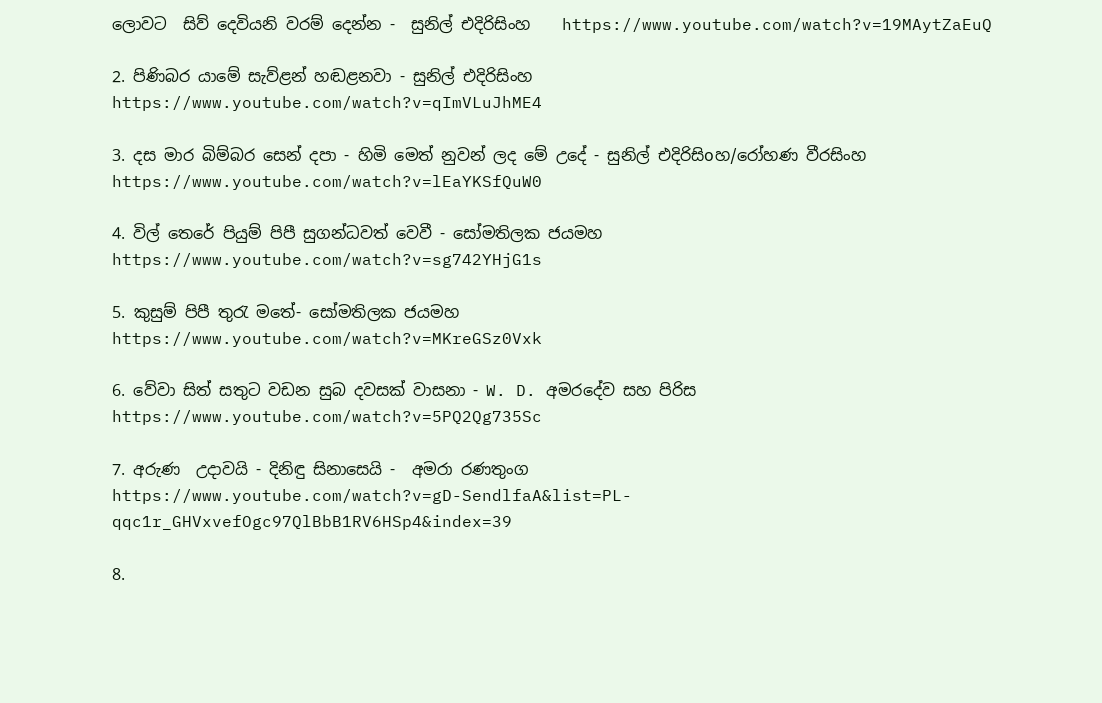ලොවට  සිව් දෙවියනි වරම් දෙන්න -  සුනිල් එදිරිසිංහ    https://www.youtube.com/watch?v=19MAytZaEuQ

2. පිණිබර යාමේ සැව්ළන් හඬළනවා - සුනිල් එදිරිසිංහ
https://www.youtube.com/watch?v=qImVLuJhME4

3. දස මාර බිම්බර සෙන් දපා - හිමි මෙත් නුවන් ලද මේ උදේ - සුනිල් එදිරිසිoහ/රෝහණ වීරසිංහ                    https://www.youtube.com/watch?v=lEaYKSfQuW0

4. විල් තෙරේ පියුම් පිපී සුගන්ධවත් වෙවී - සෝමතිලක ජයමහ
https://www.youtube.com/watch?v=sg742YHjG1s

5. කුසුම් පිපී තුරැ මතේ- සෝමතිලක ජයමහ
https://www.youtube.com/watch?v=MKreGSz0Vxk

6. වේවා සිත් සතුට වඩන සුබ දවසක් වාසනා - W. D. අමරදේව සහ පිරිස
https://www.youtube.com/watch?v=5PQ2Qg735Sc

7. අරුණ  උදාවයි - දිනිඳු සිනාසෙයි -  අමරා රණතුංග
https://www.youtube.com/watch?v=gD-SendlfaA&list=PL-qqc1r_GHVxvefOgc97QlBbB1RV6HSp4&index=39

8.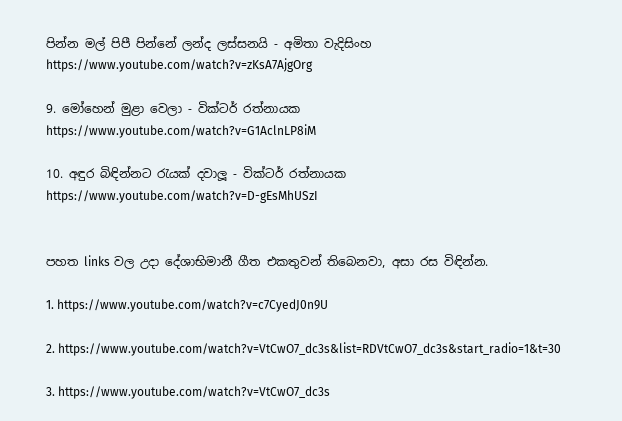පින්න මල් පිපී පින්නේ ලන්ද ලස්සනයි - අමිතා වැදිසිංහ
https://www.youtube.com/watch?v=zKsA7AjgOrg

9. මෝහෙන් මුළා වෙලා - වික්ටර් රත්නායක
https://www.youtube.com/watch?v=G1AclnLP8iM

10. අඳුර බිඳින්නට රැයක් දවාලූ - වික්ටර් රත්නායක
https://www.youtube.com/watch?v=D-gEsMhUSzI


පහත links වල උදා දේශාභිමානී ගීත එකතුවන් තිබෙනවා, අසා රස විඳින්න.

1. https://www.youtube.com/watch?v=c7CyedJ0n9U

2. https://www.youtube.com/watch?v=VtCwO7_dc3s&list=RDVtCwO7_dc3s&start_radio=1&t=30

3. https://www.youtube.com/watch?v=VtCwO7_dc3s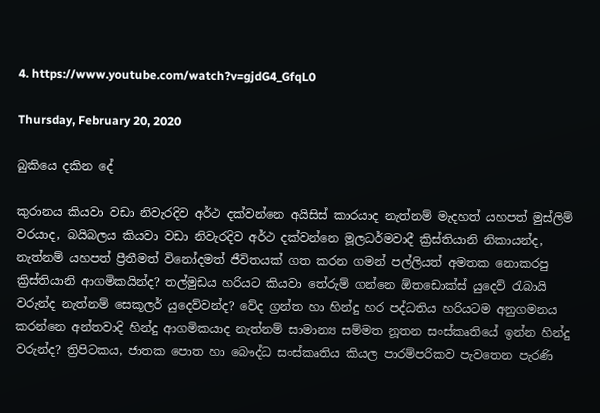4. https://www.youtube.com/watch?v=gjdG4_GfqL0

Thursday, February 20, 2020

බුකියෙ දකින දේ

කුරානය කියවා වඩා නිවැරදිව අර්ථ දක්වන්නෙ අයිසිස් කාරයාද නැත්නම් මැදහත් යහපත් මුස්ලිම් වරයාද, බයිබලය කියවා වඩා නිවැරදිව අර්ථ දක්වන්නෙ මූලධර්මවාදී ක්‍රිස්තියානි නිකායන්ද, නැත්නම් යහපත් ප්‍රීතීමත් විනෝදමත් ජීවිතයක් ගත කරන ගමන් පල්ලියත් අමතක නොකරපු ක්‍රිස්තියානි ආගමිකයින්ද? තල්මුඩය හරියට කියවා තේරුම් ගන්නෙ ඕතඩොක්ස් යුදෙව් රැබායි වරුන්ද නැත්නම් සෙකූලර් යුදෙව්වන්ද? වේද ග්‍රන්ත හා හින්දු හර පද්ධතිය හරියටම අනුගමනය කරන්නෙ අන්තවාදි හින්දු ආගමිකයාද නැත්නම් සාමාන්‍ය සම්මත නූතන සංස්කෘතියේ ඉන්න හින්දු වරුන්ද? ත්‍රිපිටකය, ජාතක පොත හා බෞද්ධ සංස්කෘතිය කියල පාරම්පරිකව පැවතෙන පැරණි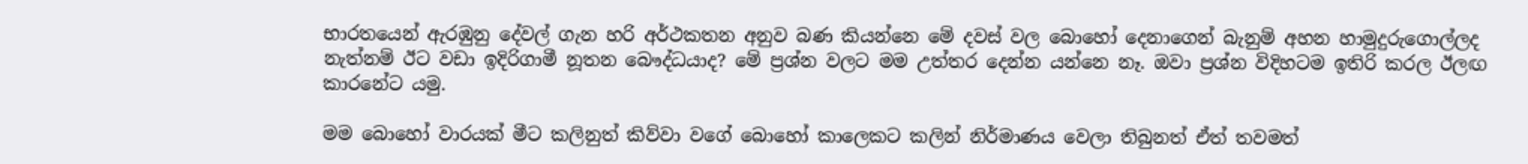භාරතයෙන් ඇරඹුනු දේවල් ගැන හරි අර්ථකතන අනුව බණ කියන්නෙ මේ දවස් වල බොහෝ දෙනාගෙන් බැනුම් අහන හාමුදුරුගොල්ලද නැත්නම් ඊට වඩා ඉදිරිගාමී නූතන බෞද්ධයාද? මේ ප්‍රශ්න වලට මම උත්තර දෙන්න යන්නෙ නෑ. ඔවා ප්‍රශ්න විදිහටම ඉතිරි කරල ඊලඟ කාරනේට යමු.

මම බොහෝ වාරයක් මීට කලිනුත් කිව්වා වගේ බොහෝ කාලෙකට කලින් නිර්මාණය වෙලා තිබුනත් ඒත් තවමත්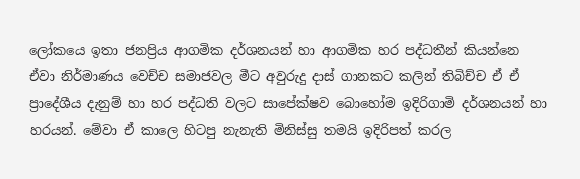ලෝකයෙ ඉතා ජනප්‍රිය ආගමික දර්ශනයන් හා ආගමික හර පද්ධතීන් කියන්නෙ ඒවා නිර්මාණය වෙච්ච සමාජවල මීට අවුරුදු දාස් ගානකට කලින් තිබිච්ච ඒ ඒ ප්‍රාදේශීය දැනුම් හා හර පද්ධති වලට සාපේක්ෂව බොහෝම ඉදිරිගාමි දර්ශනයන් හා හරයන්. මේවා ඒ කාලෙ හිටපු නැනැති මිනිස්සු තමයි ඉදිරිපත් කරල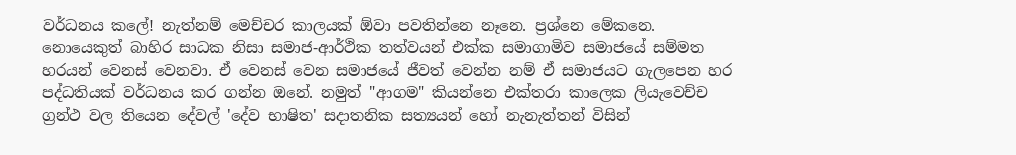වර්ධනය කලේ! නැත්නම් මෙච්චර කාලයක් ඕවා පවතින්නෙ නෑනෙ. ප්‍රශ්නෙ මේකනෙ. නොයෙකුත් බාහිර සාධක නිසා සමාජ-ආර්ථික තත්වයන් එක්ක සමාගාමිව සමාජයේ සම්මත හරයන් වෙනස් වෙනවා. ඒ වෙනස් වෙන සමාජයේ ජීවත් වෙන්න නම් ඒ සමාජයට ගැලපෙන හර පද්ධතියක් වර්ධනය කර ගන්න ඔනේ. නමුත් "ආගම" කියන්නෙ එක්තරා කාලෙක ලියැවෙච්ච ග්‍රන්ථ වල තියෙන දේවල් 'දේව භාෂිත' සදාතනික සත්‍යයන් හෝ නැනැත්තන් විසින්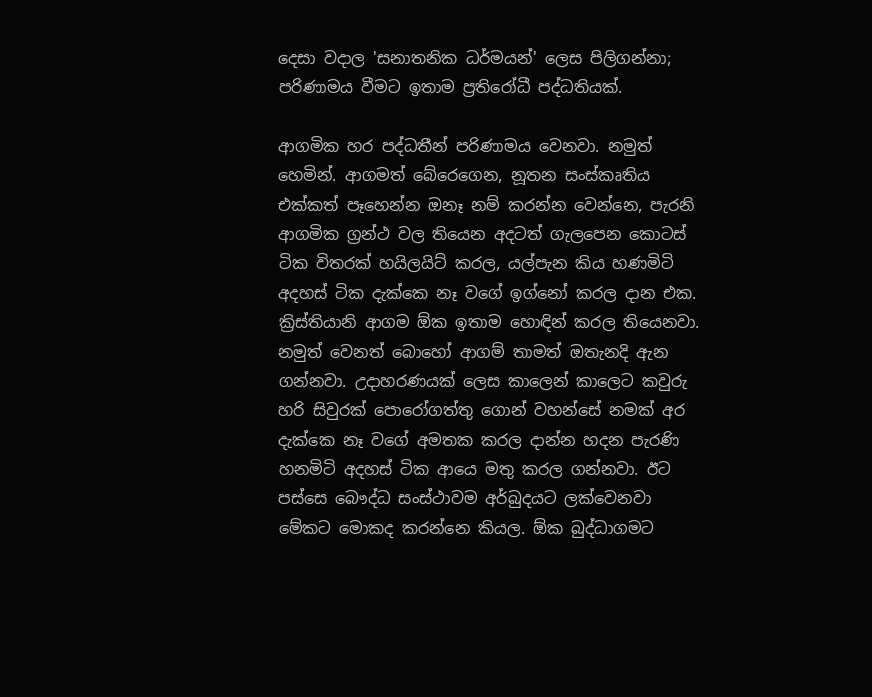දෙසා වදාල 'සනාතනික ධර්මයන්' ලෙස පිලිගන්නා; පරිණාමය වීමට ඉතාම ප්‍රතිරෝධී පද්ධතියක්.

ආගමික හර පද්ධතීන් පරිණාමය වෙනවා. නමුත් හෙමින්. ආගමත් බේරෙගෙන, නූතන සංස්කෘතිය එක්කත් පෑහෙන්න ඔනෑ නම් කරන්න වෙන්නෙ, පැරනි ආගමික ග්‍රන්ථ වල තියෙන අදටත් ගැලපෙන කොටස් ටික විතරක් හයිලයිට් කරල, යල්පැන කිය හණමිටි අදහස් ටික දැක්කෙ නෑ වගේ ඉග්නෝ කරල දාන එක. ක්‍රිස්තියානි ආගම ඕක ඉතාම හොඳින් කරල තියෙනවා. නමුත් වෙනත් බොහෝ ආගම් තාමත් ඔතැනදි ඇන ගන්නවා. උදාහරණයක් ලෙස කාලෙන් කාලෙට කවුරු හරි සිවුරක් පොරෝගත්තු ගොන් වහන්සේ නමක් අර දැක්කෙ නෑ වගේ අමතක කරල දාන්න හදන පැරණි හනමිටි අදහස් ටික ආයෙ මතු කරල ගන්නවා. ඊට පස්සෙ බෞද්ධ සංස්ථාවම අර්බුදයට ලක්වෙනවා මේකට මොකද කරන්නෙ කියල. ඕක බුද්ධාගමට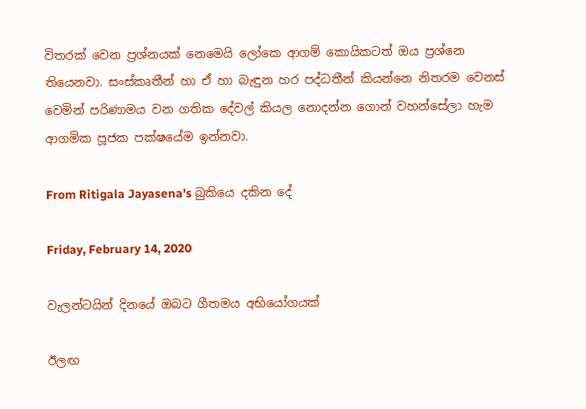විතරක් වෙන ප්‍රශ්නයක් නෙමෙයි ලෝකෙ ආගම් කොයිකටත් ඔය ප්‍රශ්නෙ තියෙනවා. සංස්කෘතීන් හා ඒ හා බැඳුන හර පද්ධතීන් කියන්නෙ නිතරම වෙනස් වෙමින් පරිණාමය වන ගතික දේවල් කියල නොදන්න ගොන් වහන්සේලා හැම ආගමික පූජක පක්ෂයේම ඉන්නවා.

From Ritigala Jayasena's බුකියෙ දකින දේ

Friday, February 14, 2020

වැලන්ටයින් දිනයේ ඔබට ගීතමය අභියෝගයක්

ඊලඟ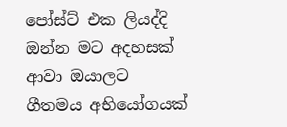පෝස්ට් එක ලියද්දි ඔන්න මට අදහසක් ආවා ඔයාලට ගීතමය අභියෝගයක්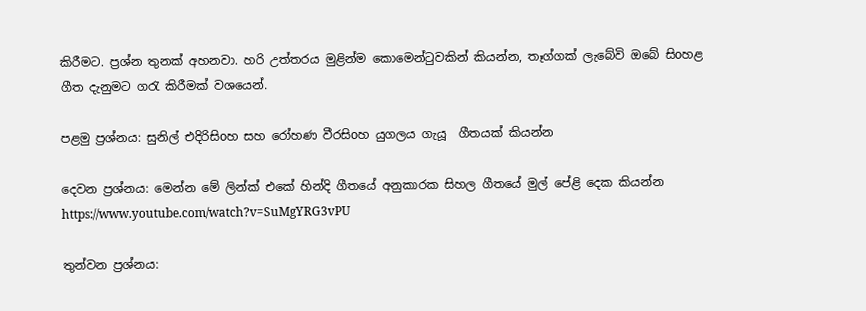කිරීමට. ප්‍රශ්න තුනක් අහනවා. හරි උත්තරය මුළින්ම කොමෙන්ටුවකින් කියන්න, තෑග්ගක් ලැබේවි ඔබේ සිoහළ ගීත දැනුමට ගරැ කිරීමක් වශයෙන්.

පළමු ප්‍රශ්නය: සුනිල් එදිරිසිoහ සහ රෝහණ වීරසිoහ යුගලය ගැයූ  ගීතයක් කියන්න

දෙවන ප්‍රශ්නය: මෙන්න මේ ලින්ක් එකේ හින්දි ගීතයේ අනුකාරක සිහල ගීතයේ මුල් පේළි දෙක කියන්න
https://www.youtube.com/watch?v=SuMgYRG3vPU

තුන්වන ප්‍රශ්නය: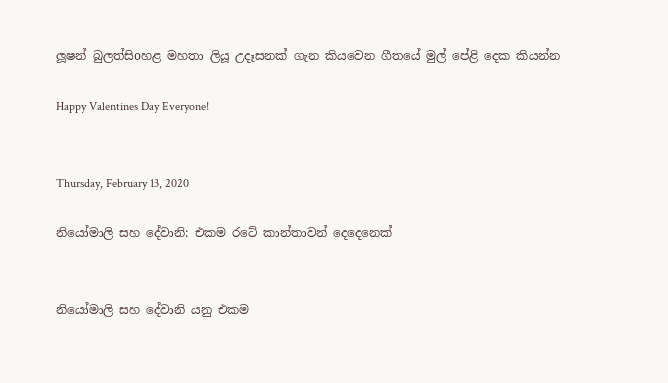ලූෂන් බුලත්සිoහළ මහතා ලියූ උදෑසනක් ගැන කියවෙන ගීතයේ මුල් පේළි දෙක කියන්න

Happy Valentines Day Everyone!


Thursday, February 13, 2020

නියෝමාලි සහ දේවානි: එකම රටේ කාන්තාවන් දෙදෙනෙක්


නියෝමාලි සහ දේවානි යනු එකම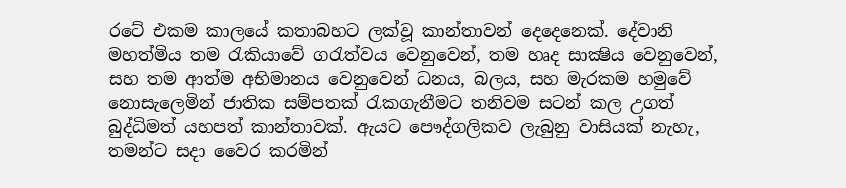රටේ එකම කාලයේ කතාබහට ලක්වූ කාන්තාවන් දෙදෙනෙක්. දේවානි මහත්මිය තම රැකියාවේ ගරැත්වය වෙනුවෙන්, තම හෘද සාක්‍ෂිය වෙනුවෙන්, සහ තම ආත්ම අභිමානය වෙනුවෙන් ධනය, බලය, සහ මැරකම හමුවේ නොසැලෙමින් ජාතික සම්පතක් රැකගැනීමට තනිවම සටන් කල උගත් බුද්ධිමත් යහපත් කාන්තාවක්. ඇයට පෞද්ගලිකව ලැබුනු වාසියක් නැහැ, තමන්ට සදා වෛර කරමින්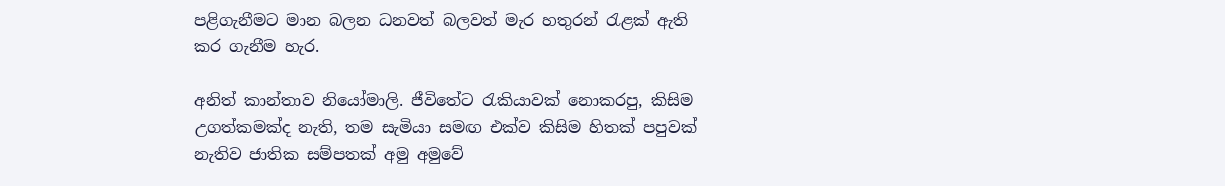පළිගැනීමට මාන බලන ධනවත් බලවත් මැර හතුරන් රැළක් ඇති කර ගැනීම හැර.

අනිත් කාන්තාව නියෝමාලි. ජීවිතේට රැකියාවක් නොකරපු, කිසිම උගත්කමක්ද නැති, තම සැමියා සමඟ එක්ව කිසිම හිතක් පපුවක් නැතිව ජාතික සම්පතක් අමු අමුවේ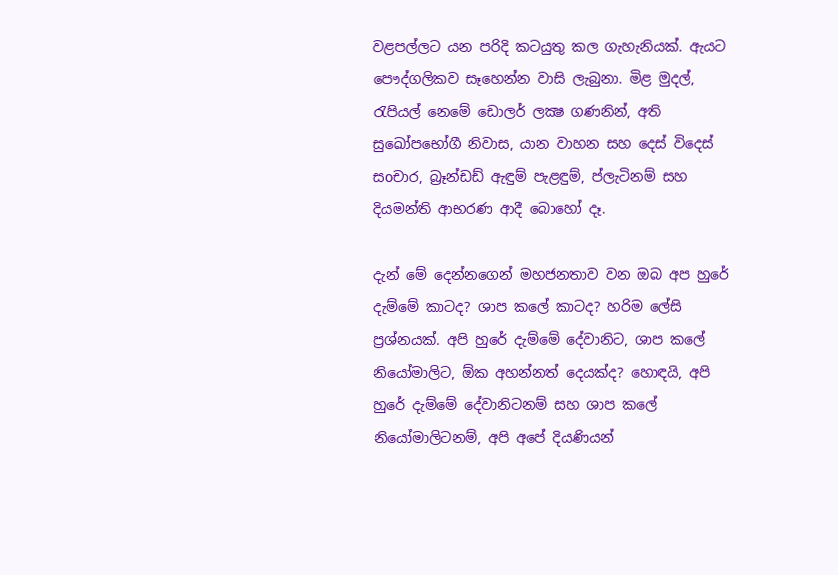වළපල්ලට යන පරිදි කටයුතු කල ගැහැනියක්. ඇයට පෞද්ගලිකව සෑහෙන්න වාසි ලැබුනා. මිළ මුදල්, රැපියල් නෙමේ ඩොලර් ලක්‍ෂ ගණනින්, අති සුඛෝපභෝගී නිවාස, යාන වාහන සහ දෙස් විදෙස් සoචාර, බ්‍රෑන්ඩඩ් ඇඳුම් පැළඳුම්, ප්ලැටිනම් සහ දියමන්ති ආභරණ ආදී බොහෝ දෑ.

දැන් මේ දෙන්නගෙන් මහජනතාව වන ඔබ අප හුරේ දැම්මේ කාටද? ශාප කලේ කාටද? හරිම ලේසි ප්‍රශ්නයක්. අපි හුරේ දැම්මේ දේවානිට, ශාප කලේ නියෝමාලිට, ඕක අහන්නත් දෙයක්ද? හොඳයි, අපි හුරේ දැම්මේ දේවානිටනම් සහ ශාප කලේ නියෝමාලිටනම්, අපි අපේ දියණියන්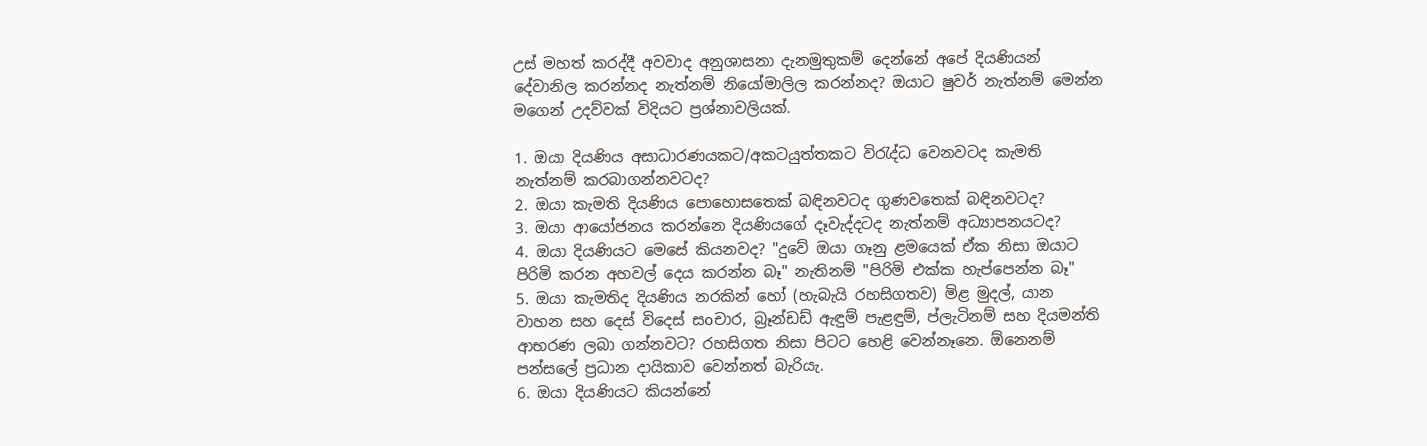උස් මහත් කරද්දී අවවාද අනුශාසනා දැනමුතුකම් දෙන්නේ අපේ දියණියන් දේවානිල කරන්නද නැත්නම් නියෝමාලිල කරන්නද? ඔයාට ෂුවර් නැත්නම් මෙන්න මගෙන් උදව්වක් විදියට ප්‍රශ්නාවලියක්.

1. ඔයා දියණිය අසාධාරණයකට/අකටයුත්තකට විරැද්ධ වෙනවටද කැමති නැත්නම් කරබාගන්නවටද?
2. ඔයා කැමති දියණිය පොහොසතෙක් බඳිනවටද ගුණවතෙක් බඳිනවටද?
3. ඔයා ආයෝජනය කරන්නෙ දියණියගේ දෑවැද්දටද නැත්නම් අධ්‍යාපනයටද?
4. ඔයා දියණියට මෙසේ කියනවද? "දුවේ ඔයා ගෑනු ළමයෙක් ඒක නිසා ඔයාට පිරිමි කරන අහවල් දෙය කරන්න බෑ" නැතිනම් "පිරිමි එක්ක හැප්පෙන්න බෑ"
5. ඔයා කැමතිද දියණිය නරකින් හෝ (හැබැයි රහසිගතව) මිළ මුදල්, යාන වාහන සහ දෙස් විදෙස් සoචාර, බ්‍රෑන්ඩඩ් ඇඳුම් පැළඳුම්, ප්ලැටිනම් සහ දියමන්ති ආභරණ ලබා ගන්නවට? රහසිගත නිසා පිටට හෙළි වෙන්නෑනෙ. ඕනෙනම් පන්සලේ ප්‍රධාන දායිකාව වෙන්නත් බැරියැ.
6. ඔයා දියණියට කියන්නේ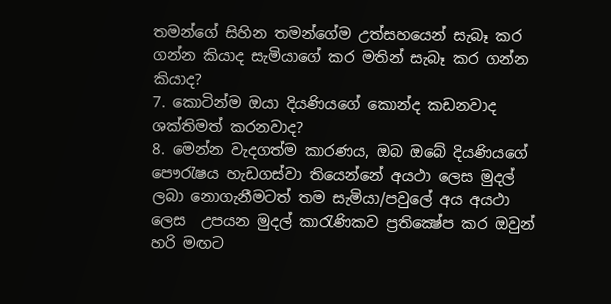තමන්ගේ සිහින තමන්ගේම උත්සහයෙන් සැබෑ කර ගන්න කියාද සැමියාගේ කර මතින් සැබෑ කර ගන්න කියාද?
7. කොටින්ම ඔයා දියණියගේ කොන්ද කඩනවාද ශක්තිමත් කරනවාද?
8. මෙන්න වැදගත්ම කාරණය, ඔබ ඔබේ දියණියගේ පෞරැෂය හැඩගස්වා තියෙන්නේ අයථා ලෙස මුදල් ලබා නොගැනීමටත් තම සැමියා/පවුලේ අය අයථා ලෙස  උපයන මුදල් කාරැණිකව ප්‍රතික්‍ෂේප කර ඔවුන් හරි මඟට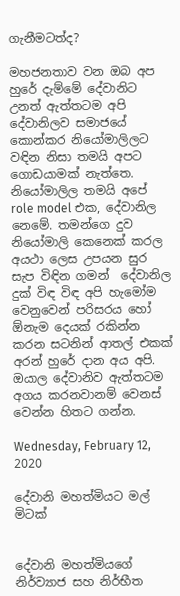ගැනීමටත්ද?

මහජනතාව වන ඔබ අප හුරේ දැම්මේ දේවානිට උනත් ඇත්තටම අපි දේවානිලව සමාජයේ කොන්කර නියෝමාලිලට වඳින නිසා තමයි අපට ගොඩයාමක් නැත්තෙ. නියෝමාලිල තමයි අපේ role model එක, දේවානිල නෙමේ. තමන්ගෙ දුව නියෝමාලි කෙනෙක් කරල අයථා ලෙස උපයන සුර සැප විඳින ගමන්  දේවානිල දුක් විඳ විඳ අපි හැමෝම වෙනුවෙන් පරිසරය හෝ ඕනැම දෙයක් රකින්න කරන සටනින් ආතල් එකක් අරන් හුරේ දාන අය අපි. ඔයාල දේවානිව ඇත්තටම අගය කරනවානම් වෙනස් වෙන්න හිතට ගන්න.

Wednesday, February 12, 2020

දේවානි මහත්මියට මල් මිටක්


දේවානි මහත්මියගේ නිර්ව්‍යාජ සහ නිර්භීත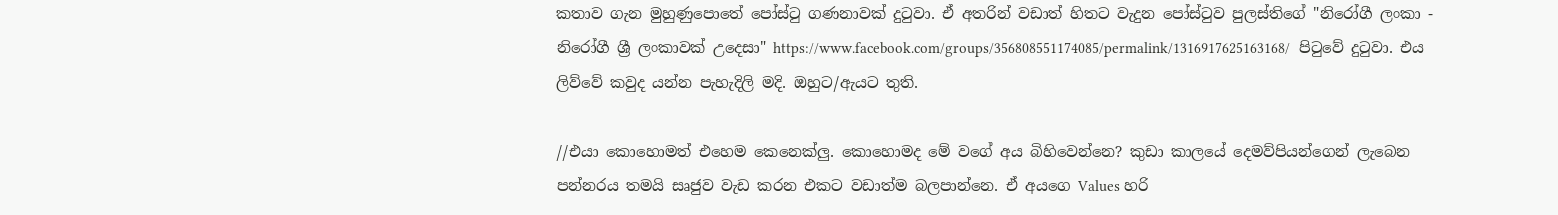කතාව ගැන මුහුණුපොතේ පෝස්ටු ගණනාවක් දුටුවා. ඒ අතරින් වඩාත් හිතට වැදුන පෝස්ටුව පුලස්තිගේ "නිරෝගී ලංකා - නිරෝගී ශ්‍රී ලංකාවක් උදෙසා" https://www.facebook.com/groups/356808551174085/permalink/1316917625163168/  පිටුවේ දුටුවා. එය ලිව්වේ කවුද යන්න පැහැදිලි මදි. ඔහුට/ඇයට තුති.

//එයා කොහොමත් එහෙම කෙනෙක්ලු. කොහොමද මේ වගේ අය බිහිවෙන්නෙ? කුඩා කාලයේ දෙමව්පියන්ගෙන් ලැබෙන පන්නරය තමයි සෘජුව වැඩ කරන එකට වඩාත්ම බලපාන්නෙ. ඒ අයගෙ Values හරි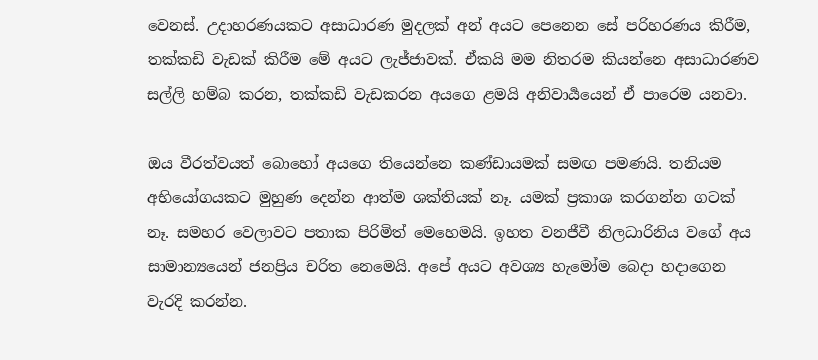වෙනස්. උදාහරණයකට අසාධාරණ මුදලක් අන් අයට පෙනෙන සේ පරිහරණය කිරීම, තක්කඩි වැඩක් කිරීම මේ අයට ලැජ්ජාවක්. ඒකයි මම නිතරම කියන්නෙ අසාධාරණව සල්ලි හම්බ කරන, තක්කඩි වැඩකරන අයගෙ ළමයි අනිවාර්‍යයෙන් ඒ පාරෙම යනවා.

ඔය වීරත්වයත් බොහෝ අයගෙ තියෙන්නෙ කණ්ඩායමක් සමඟ පමණයි. තනියම අභියෝගයකට මුහුණ දෙන්න ආත්ම ශක්තියක් නෑ. යමක් ප්‍රකාශ කරගන්න ගටක් නෑ. සමහර වෙලාවට පතාක පිරිමිත් මෙහෙමයි. ඉහත වනජීවී නිලධාරිනිය වගේ අය සාමාන්‍යයෙන් ජනප්‍රිය චරිත නෙමෙයි. අපේ අයට අවශ්‍ය හැමෝම බෙදා හදාගෙන වැරදි කරන්න.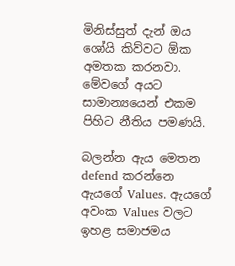මිනිස්සුත් දැන් ඔය ශෝයි කිව්වට ඕක අමතක කරනවා. මේවගේ අයට සාමාන්‍යයෙන් එකම පිහිට නීතිය පමණයි.

බලන්න ඇය මෙතන defend කරන්නෙ ඇයගේ Values. ඇයගේ අවංක Values වලට ඉහළ සමාජමය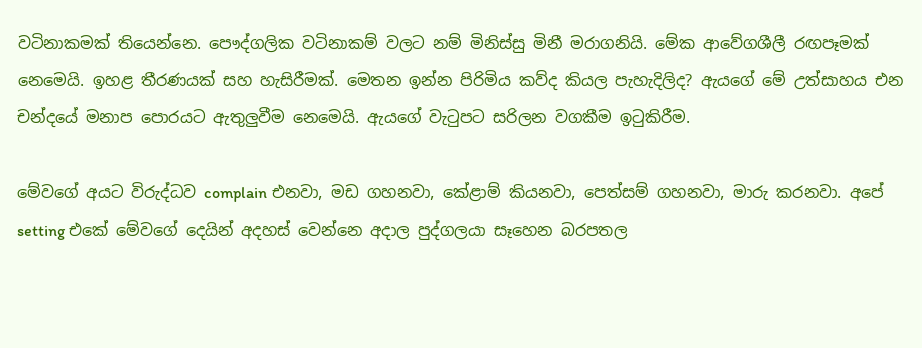වටිනාකමක් තියෙන්නෙ. පෞද්ගලික වටිනාකම් වලට නම් මිනිස්සු මිනී මරාගනියි. මේක ආවේගශීලී රඟපෑමක් නෙමෙයි. ඉහළ තීරණයක් සහ හැසිරීමක්. මෙතන ඉන්න පිරිමිය කව්ද කියල පැහැදිලිද? ඇයගේ මේ උත්සාහය එන චන්දයේ මනාප පොරයට ඇතුලුවීම නෙමෙයි. ඇයගේ වැටුපට සරිලන වගකීම ඉටුකිරීම.

මේවගේ අයට විරුද්ධව complain එනවා, මඩ ගහනවා, කේළාම් කියනවා, පෙත්සම් ගහනවා, මාරු කරනවා. අපේ setting එකේ මේවගේ දෙයින් අදහස් වෙන්නෙ අදාල පුද්ගලයා සෑහෙන බරපතල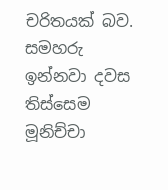චරිතයක් බව. සමහරු ඉන්නවා දවස තිස්සෙම මූනිච්චා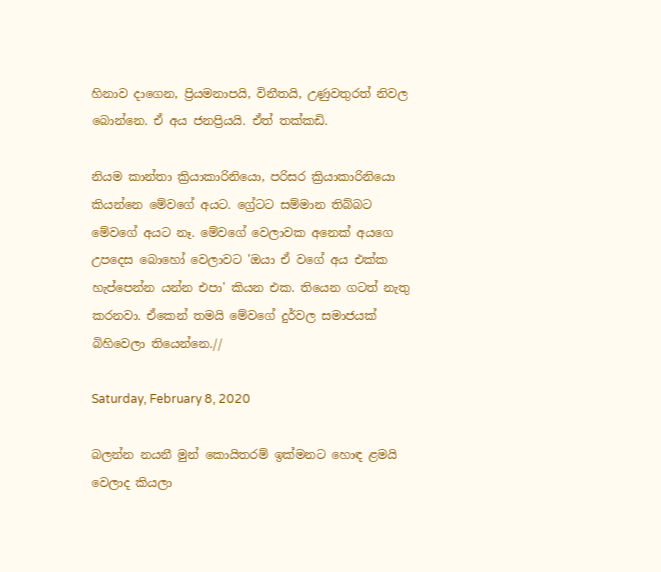හිනාව දාගෙන, ප්‍රියමනාපයි, විනීතයි, උණුවතුරත් නිවල බොන්නෙ. ඒ අය ජනප්‍රියයි. ඒත් තක්කඩි.

නියම කාන්තා ක්‍රියාකාරිනියො, පරිසර ක්‍රියාකාරිනියො කියන්නෙ මේවගේ අයට. ග්‍රේටට සම්මාන තිබ්බට මේවගේ අයට නෑ. මේවගේ වෙලාවක අනෙක් අයගෙ උපදෙස බොහෝ වෙලාවට 'ඔයා ඒ වගේ අය එක්ක හැප්පෙන්න යන්න එපා' කියන එක. තියෙන ගටත් නැතු කරනවා. ඒකෙන් තමයි මේවගේ දුර්වල සමාජයක් බිහිවෙලා තියෙන්නෙ.//

Saturday, February 8, 2020

බලන්න නයනී මුන් කොයිතරම් ඉක්මනට හොඳ ළමයි වෙලාද කියලා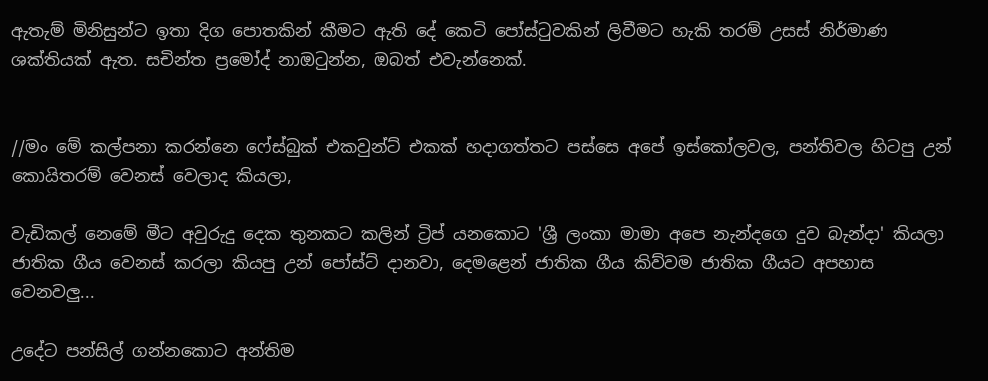ඇතැම් මිනිසුන්ට ඉතා දිග පොතකින් කීමට ඇති දේ කෙටි පෝස්ටුවකින් ලිවීමට හැකි තරම් උසස් නිර්මාණ ශක්තියක් ඇත. සචින්ත ප්‍රමෝද් නාඔටුන්න, ඔබත් එවැන්නෙක්.


//මං මේ කල්පනා කරන්නෙ ෆේස්බුක් එකවුන්ට් එකක් හදාගත්තට පස්සෙ අපේ ඉස්කෝලවල, පන්තිවල හිටපු උන් කොයිතරම් වෙනස් වෙලාද කියලා,

වැඩිකල් නෙමේ මීට අවුරුදු දෙක තුනකට කලින් ට්‍රිප් යනකොට 'ශ්‍රී ලංකා මාමා අපෙ නැන්දගෙ දුව බැන්දා' කියලා ජාතික ගීය වෙනස් කරලා කියපු උන් පෝස්ට් දානවා, දෙමළෙන් ජාතික ගීය කිව්වම ජාතික ගීයට අපහාස වෙනවලු...

උදේට පන්සිල් ගන්නකොට අන්තිම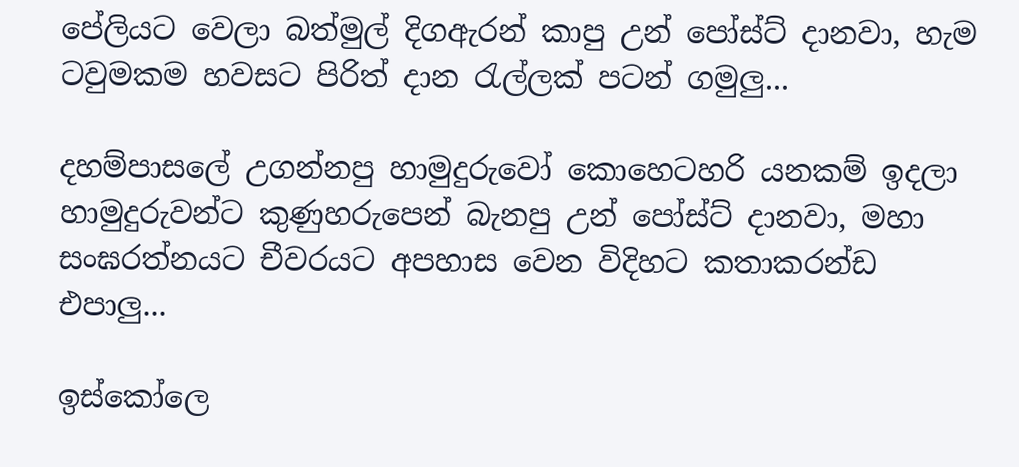පේලියට වෙලා බත්මුල් දිගඇරන් කාපු උන් පෝස්ට් දානවා, හැම ටවුමකම හවසට පිරිත් දාන රැල්ලක් පටන් ගමුලු...

දහම්පාසලේ උගන්නපු හාමුදුරුවෝ කොහෙටහරි යනකම් ඉදලා හාමුදුරුවන්ට කුණුහරුපෙන් බැනපු උන් පෝස්ට් දානවා, මහා සංඝරත්නයට චීවරයට අපහාස වෙන විදිහට කතාකරන්ඩ එපාලු...

ඉස්කෝලෙ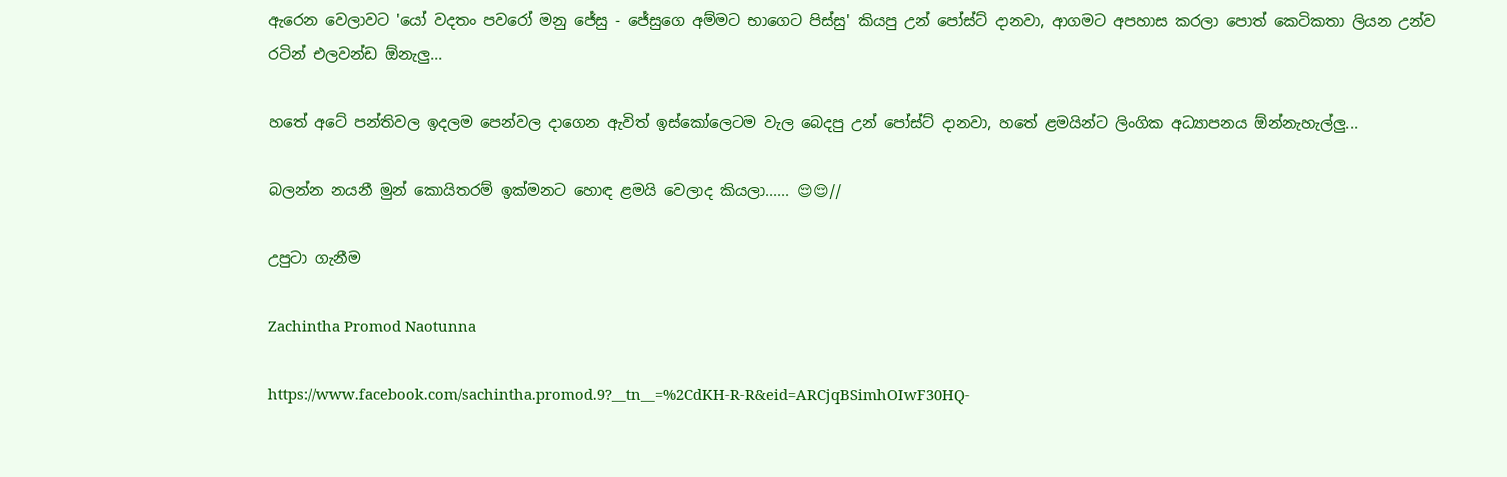ඇරෙන වෙලාවට 'යෝ වදතං පවරෝ මනු ජේසු - ජේසුගෙ අම්මට භාගෙට පිස්සු' කියපු උන් පෝස්ට් දානවා, ආගමට අපහාස කරලා පොත් කෙටිකතා ලියන උන්ව රටින් එලවන්ඩ ඕනැලු...

හතේ අටේ පන්තිවල ඉදලම පෙන්වල දාගෙන ඇවිත් ඉස්කෝලෙටම වැල බෙදපු උන් පෝස්ට් දානවා, හතේ ළමයින්ට ලිංගික අධ්‍යාපනය ඕන්නැහැල්ලු...

බලන්න නයනී මුන් කොයිතරම් ඉක්මනට හොඳ ළමයි වෙලාද කියලා...... 😌😌//

උපුටා ගැනීම

Zachintha Promod Naotunna

https://www.facebook.com/sachintha.promod.9?__tn__=%2CdKH-R-R&eid=ARCjqBSimhOIwF30HQ-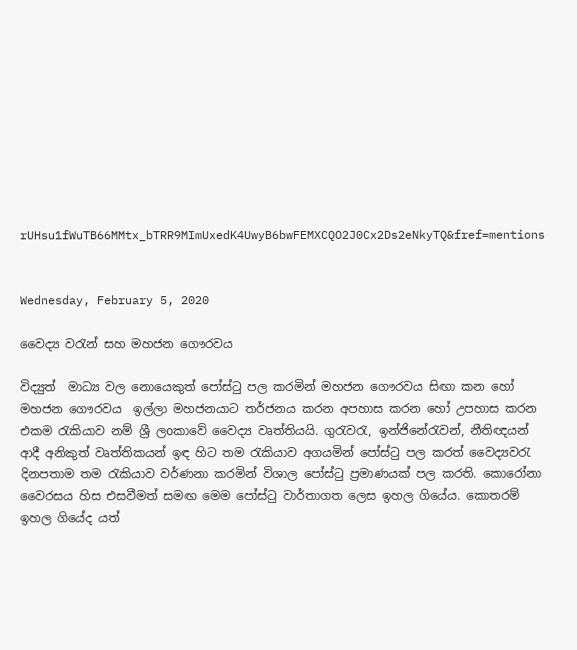rUHsu1fWuTB66MMtx_bTRR9MImUxedK4UwyB6bwFEMXCQO2J0Cx2Ds2eNkyTQ&fref=mentions


Wednesday, February 5, 2020

වෛද්‍ය වරැන් සහ මහජන ගෞරවය

විද්‍යුත්  මාධ්‍ය වල නොයෙකුත් පෝස්ටු පල කරමින් මහජන ගෞරවය සිඟා කන හෝ මහජන ගෞරවය  ඉල්ලා මහජනයාට තර්ජනය කරන අපහාස කරන හෝ උපහාස කරන එකම රැකියාව නම් ශ්‍රී ලoකාවේ වෛද්‍ය වෘත්තියයි. ගුරැවරැ, ඉන්ජිනේරැවන්, නීතිඥයන් ආදී අනිකුත් වෘත්තිකයන් ඉඳ හිට තම රැකියාව අගයමින් පෝස්ටු පල කරත් වෛද්‍යවරැ දිනපතාම තම රැකියාව වර්ණනා කරමින් විශාල පෝස්ටු ප්‍රමාණයක් පල කරති. කොරෝනා වෛරසය හිස එසවීමත් සමඟ මෙම පෝස්ටු වාර්තාගත ලෙස ඉහල ගියේය. කොතරම් ඉහල ගියේද යත්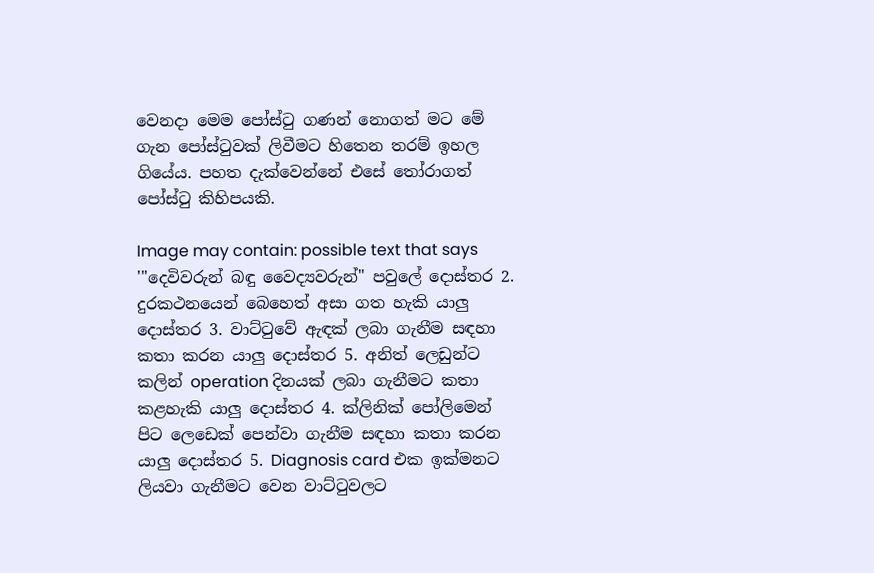වෙනදා මෙම පෝස්ටු ගණන් නොගත් මට මේ ගැන පෝස්ටුවක් ලිවීමට හිතෙන තරම් ඉහල ගියේය. පහත දැක්වෙන්නේ එසේ තෝරාගත් පෝස්ටු කිහිපයකි.

Image may contain: possible text that says '"දෙවිවරුන් බඳු වෛද්‍යවරුන්" පවුලේ දොස්තර 2. දුරකථනයෙන් බෙහෙත් අසා ගත හැකි යාලු දොස්තර 3. වාට්ටුවේ ඇඳක් ලබා ගැනීම සඳහා කතා කරන යාලු දොස්තර 5. අනිත් ලෙඩුන්ට කලින් operation දිනයක් ලබා ගැනීමට කතා කළහැකි යාලු දොස්තර 4. ක්ලිනික් පෝලිමෙන් පිට ලෙඩෙක් පෙන්වා ගැනීම සඳහා කතා කරන යාලු දොස්තර 5. Diagnosis card එක ඉක්මනට ලියවා ගැනීමට වෙන වාට්ටුවලට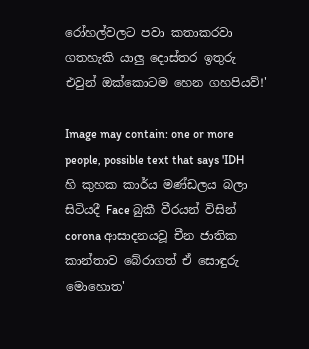රෝහල්වලට පවා කතාකරවා ගතහැකි යාලු දොස්තර ඉතුරු එවුන් ඔක්කොටම හෙන ගහපියව්!'

Image may contain: one or more people, possible text that says 'IDH හි කුහක කාර්ය මණ්ඩලය බලා සිටියදී Face බුකී වීරයන් විසින් corona ආසාදනයවූ චීන ජාතික කාන්තාව බේරාගත් ඒ සොඳුරු මොහොත'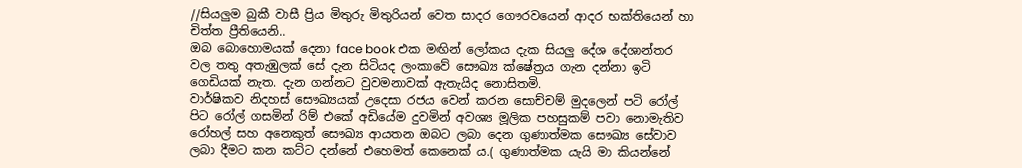//සියලුම බුකී වාසී ප්‍රිය මිතුරු මිතුරියන් වෙත සාදර ගෞරවයෙන් ආදර භක්තියෙන් හා චිත්ත ප්‍රීතියෙනි..
ඔබ බොහොමයක් දෙනා face book එක මඟින් ලෝකය දැක සියලු දේශ දේශාන්තර වල තතු අතැඹුලක් සේ දැන සිටියද ලංකාවේ සෞඛ්‍ය ක්ෂේත්‍රය ගැන දන්නා ඉටි ගෙඩියක් නැත. දැන ගන්නට වුවමනාවක් ඇතැයිද නොසිතමි.
වාර්ෂිකව නිදහස් සෞඛ්‍යයක් උදෙසා රජය වෙන් කරන සොච්චම් මුදලෙන් පටි රෝල් පිට රෝල් ගසමින් රිම් එකේ අඩියේම දුවමින් අවශ්‍ය මූලික පහසුකම් පවා නොමැතිව රෝහල් සහ අනෙකුත් සෞඛ්‍ය ආයතන ඔබට ලබා දෙන ගුණාත්මක සෞඛ්‍ය සේවාව ලබා දීමට කන කට්ට දන්නේ එහෙමත් කෙනෙක් ය.( ගුණාත්මක යැයි මා කියන්නේ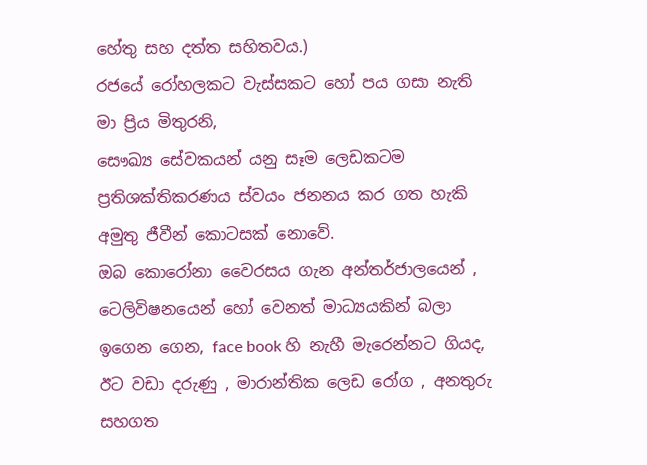හේතු සහ දත්ත සහිතවය.)
රජයේ රෝහලකට වැස්සකට හෝ පය ගසා නැති මා ප්‍රිය මිතුරනි,
සෞඛ්‍ය සේවකයන් යනු සෑම ලෙඩකටම ප්‍රතිශක්තිකරණය ස්වයං ජනනය කර ගත හැකි අමුතු ජීවීන් කොටසක් නොවේ.
ඔබ කොරෝනා වෛරසය ගැන අන්තර්ජාලයෙන් , ටෙලිවිෂනයෙන් හෝ වෙනත් මාධ්‍යයකින් බලා ඉගෙන ගෙන, face book හි නැහී මැරෙන්නට ගියද, ඊට වඩා දරුණු , මාරාන්තික ලෙඩ රෝග , අනතුරු සහගත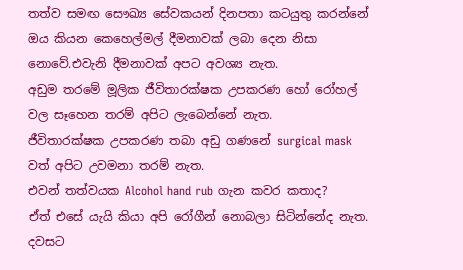තත්ව සමඟ සෞඛ්‍ය සේවකයන් දිනපතා කටයුතු කරන්නේ ඔය කියන කෙහෙල්මල් දීමනාවක් ලබා දෙන නිසා නොවේ.එවැනි දීමනාවක් අපට අවශ්‍ය නැත.
අඩුම තරමේ මූලික ජීවිතාරක්ෂක උපකරණ හෝ රෝහල් වල සෑහෙන තරම් අපිට ලැබෙන්නේ නැත.
ජීවිතාරක්ෂක උපකරණ තබා අඩු ගණනේ surgical mask වත් අපිට උවමනා තරම් නැත.
එවන් තත්වයක Alcohol hand rub ගැන කවර කතාද?
ඒත් එසේ යැයි කියා අපි රෝගීන් නොබලා සිටින්නේද නැත. දවසට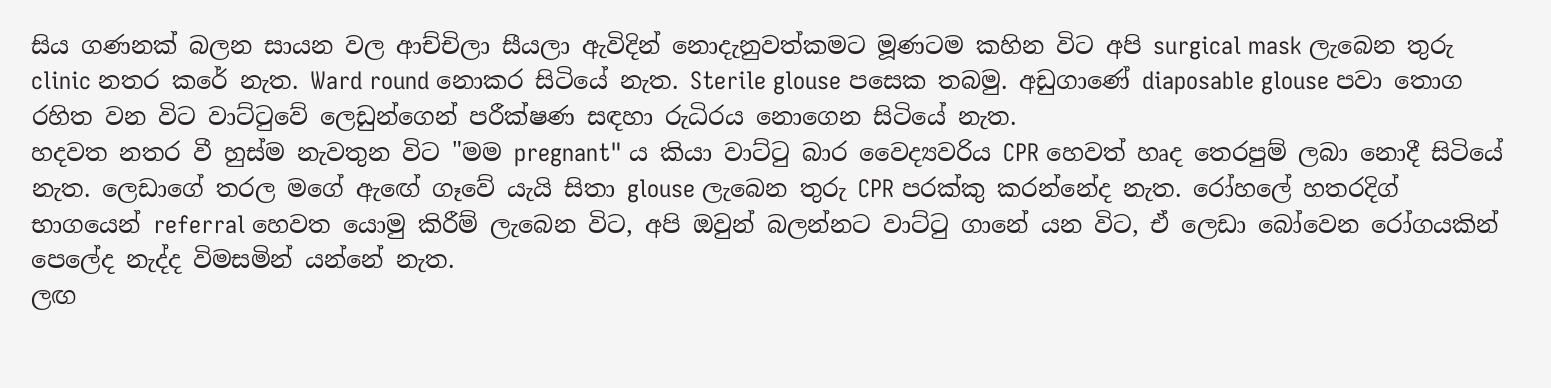සිය ගණනක් බලන සායන වල ආච්චිලා සීයලා ඇවිදින් නොදැනුවත්කමට මූණටම කහින විට අපි surgical mask ලැබෙන තුරු clinic නතර කරේ නැත. Ward round නොකර සිටියේ නැත. Sterile glouse පසෙක තබමු. අඩුගාණේ diaposable glouse පවා තොග රහිත වන විට වාට්ටුවේ ලෙඩුන්ගෙන් පරීක්ෂණ සඳහා රුධිරය නොගෙන සිටියේ නැත.
හදවත නතර වී හුස්ම නැවතුන විට "මම pregnant" ය කියා වාට්ටු බාර වෛද්‍යවරිය CPR හෙවත් හෘද තෙරපුම් ලබා නොදී සිටියේ නැත. ලෙඩාගේ තරල මගේ ඇඟේ ගෑවේ යැයි සිතා glouse ලැබෙන තුරු CPR පරක්කු කරන්නේද නැත. රෝහලේ හතරදිග් භාගයෙන් referral හෙවත යොමු කිරීම් ලැබෙන විට, අපි ඔවුන් බලන්නට වාට්ටු ගානේ යන විට, ඒ ලෙඩා බෝවෙන රෝගයකින් පෙලේද නැද්ද විමසමින් යන්නේ නැත.
ලඟ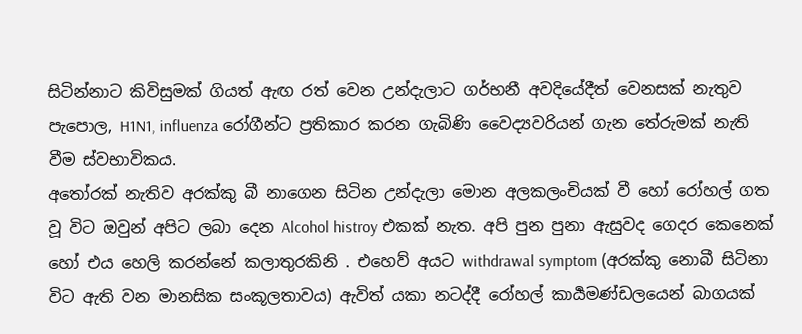සිටින්නාට කිවිසුමක් ගියත් ඇඟ රත් වෙන උන්දැලාට ගර්භනී අවදියේදීත් වෙනසක් නැතුව පැපොල, H1N1, influenza රෝගීන්ට ප්‍රතිකාර කරන ගැබිණි වෛද්‍යවරියන් ගැන තේරුමක් නැති වීම ස්වභාවිකය.
අතෝරක් නැතිව අරක්කු බී නාගෙන සිටින උන්දැලා මොන අලකලංචියක් වී හෝ රෝහල් ගත වූ විට ඔවුන් අපිට ලබා දෙන Alcohol histroy එකක් නැත. අපි පුන පුනා ඇසුවද ගෙදර කෙනෙක් හෝ එය හෙලි කරන්නේ කලාතුරකිනි . එහෙව් අයට withdrawal symptom (අරක්කු නොබී සිටිනා විට ඇති වන මානසික සංකූලතාවය) ඇවිත් යකා නටද්දී රෝහල් කාර්‍යමණ්ඩලයෙන් බාගයක්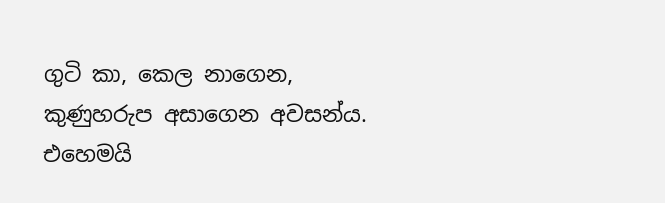ගුටි කා, කෙල නාගෙන, කුණුහරුප අසාගෙන අවසන්ය. එහෙමයි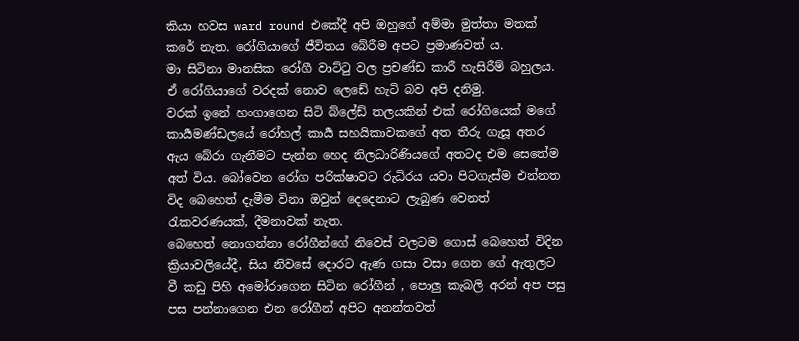කියා හවස ward round එකේදී අපි ඔහුගේ අම්මා මුත්තා මතක් කරේ නැත. රෝගියාගේ ජීවිතය බේරීම අපට ප්‍රමාණවත් ය.
මා සිටිනා මානසික රෝගී වාට්ටු වල ප්‍රචණ්ඩ කාරී හැසිරීම් බහුලය. ඒ රෝගියාගේ වරදක් නොව ලෙඩේ හැටි බව අපි දනිමු.
වරක් ඉනේ හංගාගෙන සිටි බ්ලේඩ් තලයකින් එක් රෝගියෙක් මගේ කාර්‍යමණ්ඩලයේ රෝහල් කාර්‍ය සහයිකාවකගේ අත තීරු ගැසූ අතර ඇය බේරා ගැනීමට පැන්න හෙද නිලධාරිණියගේ අතටද එම සෙතේම අත් විය. බෝවෙන රෝග පරික්ෂාවට රුධිරය යවා පිටගැස්ම එන්නත විද බෙහෙත් දැමීම විනා ඔවුන් දෙදෙනාට ලැබුණ වෙනත් රැකවරණයක්, දීමනාවක් නැත.
බෙහෙත් නොගන්නා රෝගීන්ගේ නිවෙස් වලටම ගොස් බෙහෙත් විදින ක්‍රියාවලියේදී, සිය නිවසේ දොරට ඇණ ගසා වසා ගෙන ගේ ඇතුලට වී කඩු පිහි අමෝරාගෙන සිටින රෝගීන් , පොලු කැබලි අරන් අප පසු පස පන්නාගෙන එන රෝගීන් අපිට අනන්තවත්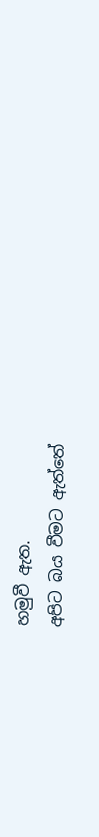හමුවී ඇත.
අපිට බය වීමට ඇත්තේ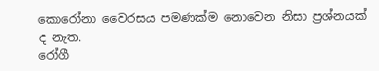කොරෝනා වෛරසය පමණක්ම නොවෙන නිසා ප්‍රශ්නයක් ද නැත.
රෝගී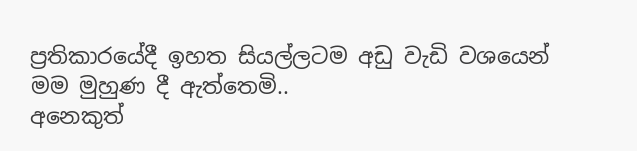ප්‍රතිකාරයේදී ඉහත සියල්ලටම අඩු වැඩි වශයෙන් මම මුහුණ දී ඇත්තෙමි..
අනෙකුත්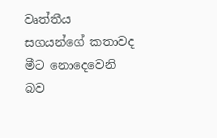වෘත්තීය සගයන්ගේ කතාවද මීට නොදෙවෙනි බව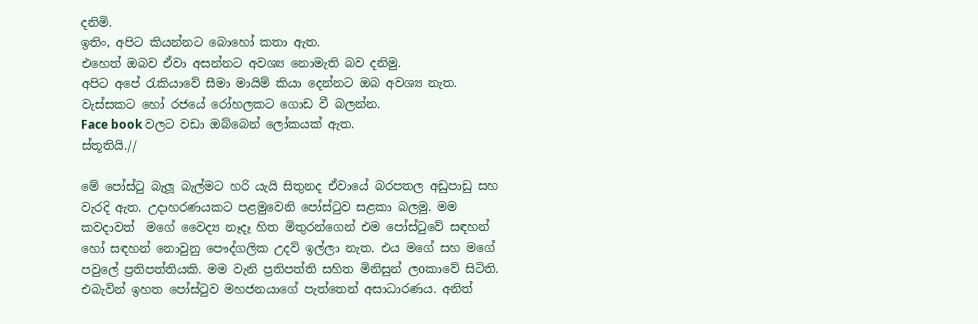දනිමි.
ඉතිං, අපිට කියන්නට බොහෝ කතා ඇත.
එහෙත් ඔබව ඒවා අසන්නට අවශ්‍ය නොමැති බව දනිමු.
අපිට අපේ රැකියාවේ සීමා මායිම් කියා දෙන්නට ඔබ අවශ්‍ය නැත.
වැස්සකට හෝ රජයේ රෝහලකට ගොඩ වී බලන්න.
Face book වලට වඩා ඔබ්බෙන් ලෝකයක් ඇත.
ස්තූතියි.//

මේ පෝස්ටු බැලූ බැල්මට හරි යැයි සිතුනද ඒවායේ බරපතල අඩුපාඩු සහ වැරදි ඇත. උදාහරණයකට පළමුවෙනි පෝස්ටුව සළකා බලමු. මම කවදාවත්  මගේ වෛද්‍ය නෑදෑ හිත මිතුරන්ගෙන් එම පෝස්ටුවේ සඳහන් හෝ සඳහන් නොවුනු පෞද්ගලික උදව් ඉල්ලා නැත. එය මගේ සහ මගේ පවුලේ ප්‍රතිපත්තියකි. මම වැනි ප්‍රතිපත්ති සහිත මිනිසුන් ලoකාවේ සිටිති. එබැවින් ඉහත පෝස්ටුව මහජනයාගේ පැත්තෙන් අසාධාරණය. අනිත්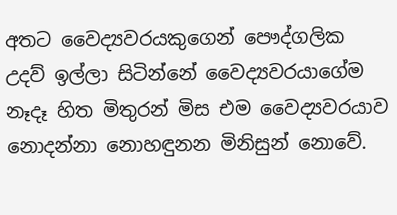අතට වෛද්‍යවරයකුගෙන් පෞද්ගලික උදව් ඉල්ලා සිටින්නේ වෛද්‍යවරයාගේම නෑදෑ හිත මිතුරන් මිස එම වෛද්‍යවරයාව නොදන්නා නොහඳුනන මිනිසුන් නොවේ.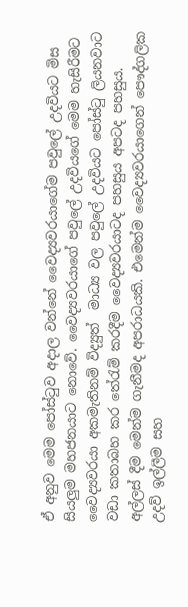ඒ අනුව මෙම පෝස්ටුව අදාල වන්නේ වෛද්‍යවරයාගේම පවුලේ උදවියට මිස සියලුම මහජනයාට නොවේ. වෛද්‍යවරයාගේ පවුලේ උදවියගේ මෙම හැසිරීමට වෛද්‍යවරයා අකමැතිනම් විද්‍යුත්  මාධ්‍ය වල පවුලේ උදවියට පෝස්ටු ලියනවාට වඩා කතාබහ කර තේරැම් කරදීම වෛද්‍යවරයාටද පහසුය අපටද පහසුය. අල්ලස් දීම මෙන්ම ගැනීමද අපරාධයකි. එමෙන්ම වෛද්‍යවරයාගෙන් පෞද්ගලික උදව් ඉල්ලීම සහ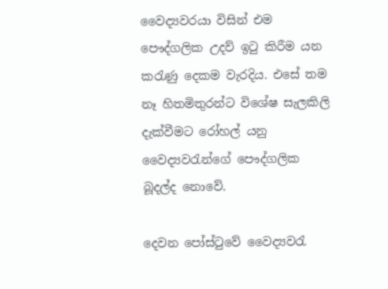වෛද්‍යවරයා විසින් එම පෞද්ගලික උදව් ඉටු කිරීම යන කරැණු දෙකම වැරදිය. එසේ තම නෑ හිතමිතුරන්ට විශේෂ සැලකිලි දැක්වීමට රෝහල් යනු වෛද්‍යවරැන්ගේ පෞද්ගලික බූදල්ද නොවේ.

දෙවන පෝස්ටුවේ වෛද්‍යවරැ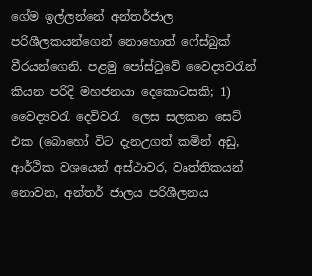ගේම ඉල්ලන්නේ අන්තර්ජාල පරිශීලකයන්ගෙන් නොහොත් ෆේස්බුක් වීරයන්ගෙනි. පළමු පෝස්ටුවේ වෛද්‍යවරැන් කියන පරිදි මහජනයා දෙකොටසකි; 1) වෛද්‍යවරැ දෙවිවරැ  ලෙස සලකන සෙට් එක (බොහෝ විට දැනඋගත් කමින් අඩු, ආර්ථික වශයෙන් අස්ථාවර, වෘත්තිකයන් නොවන, අන්තර් ජාලය පරිශීලනය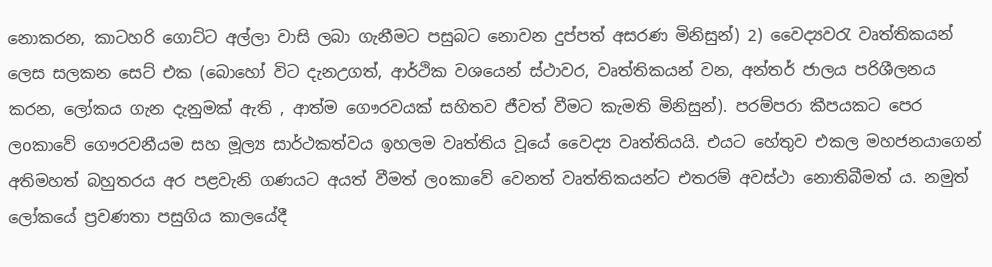නොකරන, කාටහරි ගොට්ට අල්ලා වාසි ලබා ගැනීමට පසුබට නොවන දුප්පත් අසරණ මිනිසුන්) 2) වෛද්‍යවරැ වෘත්තිකයන් ලෙස සලකන සෙට් එක (බොහෝ විට දැනඋගත්, ආර්ථික වශයෙන් ස්ථාවර, වෘත්තිකයන් වන, අන්තර් ජාලය පරිශීලනය කරන, ලෝකය ගැන දැනුමක් ඇති , ආත්ම ගෞරවයක් සහිතව ජීවත් වීමට කැමති මිනිසුන්). පරම්පරා කීපයකට පෙර ලoකාවේ ගෞරවනීයම සහ මූල්‍ය සාර්ථකත්වය ඉහලම වෘත්තිය වූයේ වෛද්‍ය වෘත්තියයි. එයට හේතුව එකල මහජනයාගෙන් අතිමහත් බහුතරය අර පළවැනි ගණයට අයත් වීමත් ලoකාවේ වෙනත් වෘත්තිකයන්ට එතරම් අවස්ථා නොතිබීමත් ය. නමුත් ලෝකයේ ප්‍රවණතා පසුගිය කාලයේදී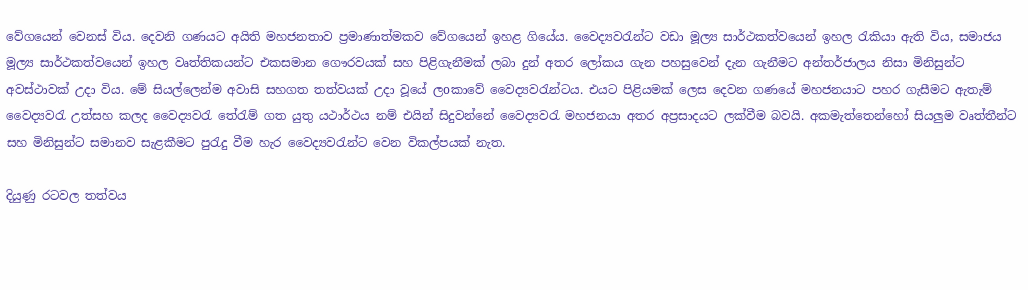වේගයෙන් වෙනස් විය. දෙවනි ගණයට අයිති මහජනතාව ප්‍රමාණාත්මකව වේගයෙන් ඉහළ ගියේය. වෛද්‍යවරැන්ට වඩා මූල්‍ය සාර්ථකත්වයෙන් ඉහල රැකියා ඇති විය, සමාජය  මූල්‍ය සාර්ථකත්වයෙන් ඉහල වෘත්තිකයන්ට එකසමාන ගෞරවයක් සහ පිළිගැනීමක් ලබා දුන් අතර ලෝකය ගැන පහසුවෙන් දැන ගැනීමට අන්තර්ජාලය නිසා මිනිසුන්ට අවස්ථාවක් උදා විය. මේ සියල්ලෙන්ම අවාසි සහගත තත්වයක් උදා වූයේ ලoකාවේ වෛද්‍යවරැන්ටය. එයට පිළියමක් ලෙස දෙවන ගණයේ මහජනයාට පහර ගැසීමට ඇතැම් වෛද්‍යවරැ උත්සහ කලද වෛද්‍යවරැ තේරැම් ගත යුතු යථාර්ථය නම් එයින් සිදුවන්නේ වෛද්‍යවරැ මහජනයා අතර අප්‍රසාදයට ලක්වීම බවයි. අකමැත්තෙන්හෝ සියලුම වෘත්තීන්ට සහ මිනිසුන්ට සමානව සැළකීමට පුරැදු වීම හැර වෛද්‍යවරැන්ට වෙන විකල්පයක් නැත.

දියුණු රටවල තත්වය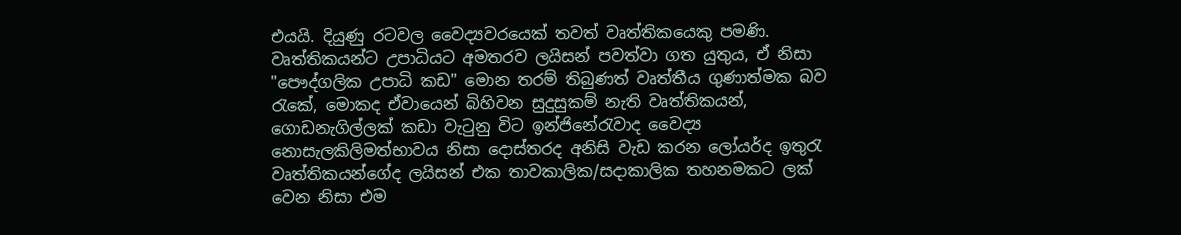එයයි. දියුණු රටවල වෛද්‍යවරයෙක් තවත් වෘත්තිකයෙකු පමණි. වෘත්තිකයන්ට උපාධියට අමතරව ලයිසන් පවත්වා ගත යුතුය, ඒ නිසා "පෞද්ගලික උපාධි කඩ" මොන තරම් තිබුණත් වෘත්තීය ගුණාත්මක බව රැකේ, මොකද ඒවායෙන් බිහිවන සුදුසුකම් නැති වෘත්තිකයන්, ගොඩනැගිල්ලක් කඩා වැටුනු විට ඉන්ජිනේරැවාද වෛද්‍ය නොසැලකිලිමත්භාවය නිසා දොස්තරද අනිසි වැඩ කරන ලෝයර්ද ඉතුරැ වෘත්තිකයන්ගේද ලයිසන් එක තාවකාලික/සදාකාලික තහනමකට ලක් වෙන නිසා එම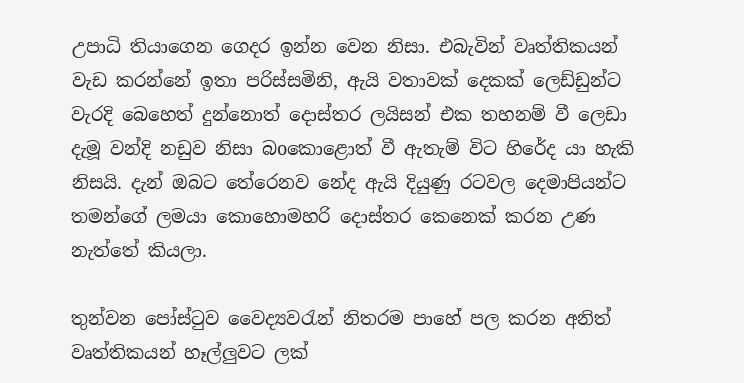උපාධි තියාගෙන ගෙදර ඉන්න වෙන නිසා. එබැවින් වෘත්තිකයන් වැඩ කරන්නේ ඉතා පරිස්සමිනි, ඇයි වතාවක් දෙකක් ලෙඩ්ඩුන්ට වැරදි බෙහෙත් දුන්නොත් දොස්තර ලයිසන් එක තහනම් වී ලෙඩා දැමූ වන්දි නඩුව නිසා බoකොළොත් වී ඇතැම් විට හිරේද යා හැකි නිසයි. දැන් ඔබට තේරෙනව නේද ඇයි දියුණු රටවල දෙමාපියන්ට තමන්ගේ ලමයා කොහොමහරි දොස්තර කෙනෙක් කරන උණ නැත්තේ කියලා.

තුන්වන පෝස්ටුව වෛද්‍යවරැන් නිතරම පාහේ පල කරන අනිත් වෘත්තිකයන් හෑල්ලුවට ලක්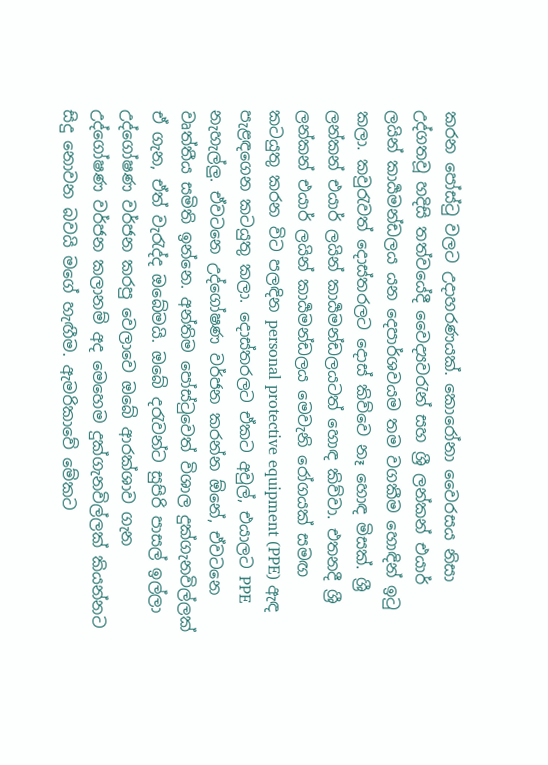කරන පෝස්ටු වලට උදාහරණයක්. කොරෝනා වෛරසය නිසා උද්ගතවූ හදිසි තත්වයේදී වෛද්‍යවරැන් සහ ශ්‍රී ලන්කන් එයාර් ලයින් කාර්‍යමන්ඩලය යන දෙපාර්ශවයම තම වගකීම හොඳින් ඉටු කලා. කවුරැවත් දොස්තරලට දොස් කිව්වෙ නෑ හොඳ මිසක්. ශ්‍රී  ලන්කන් එයාර් ලයින් කාර්‍යමන්ඩලයටත් හොඳ කිව්වා. එතනදී ශ්‍රී ලන්කන් එයාර් ලයින් කාර්‍යමන්ඩලය මෙවැනි රෝගයක් සමඟ කටයුතු කරන විට පලඳින personal protective equipment (PPE) ඇඳ පැළඳගෙන කටයුතු කලා. දොස්තරලට ඒකට අවුල්, එයාලට PPE නැහැල්ලු. ඒවටනෙ උද්ගෝෂණ වර්ජන කරන්න ඕනේ, ඒවටනෙ වෘත්තීය සමිති ඉන්නෙ. අන්තිම පෝස්ටුවෙත් විශාල දුක්ගැනවිල්ලක් ඒ ගැන, ඒත් වැරැද්ද ඔබේමයි. ඔබේ දරැවන්ට සුපිරි පාසල් ඉල්ලා උද්ගෝෂණ වර්ජන කරපු වෙලාවෙ ඔබේ ආරක්ශාව ගැන උද්ගෝෂණ වර්ජන කලානම් අද මෙහෙම දුක්ගැනවිල්ලක් කියන්නට සිදු නොවන බවයි මගේ හැඟීම. ඇමරිකාවේ මේකට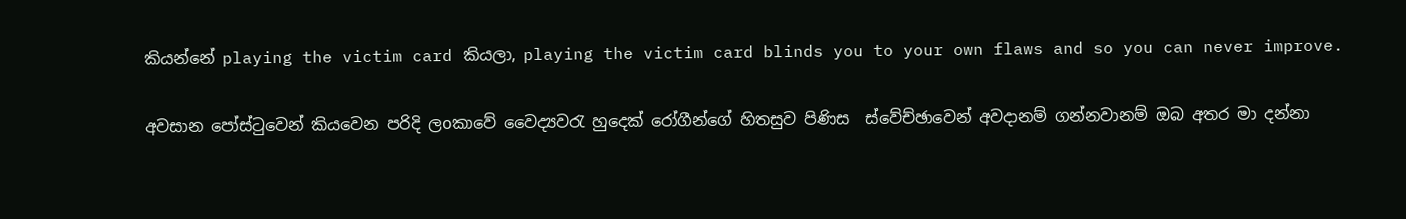කියන්නේ playing the victim card කියලා, playing the victim card blinds you to your own flaws and so you can never improve.

අවසාන පෝස්ටුවෙන් කියවෙන පරිදි ලoකාවේ වෛද්‍යවරැ හුදෙක් රෝගීන්ගේ හිතසුව පිණිස  ස්වේච්ඡාවෙන් අවදානම් ගන්නවානම් ඔබ අතර මා දන්නා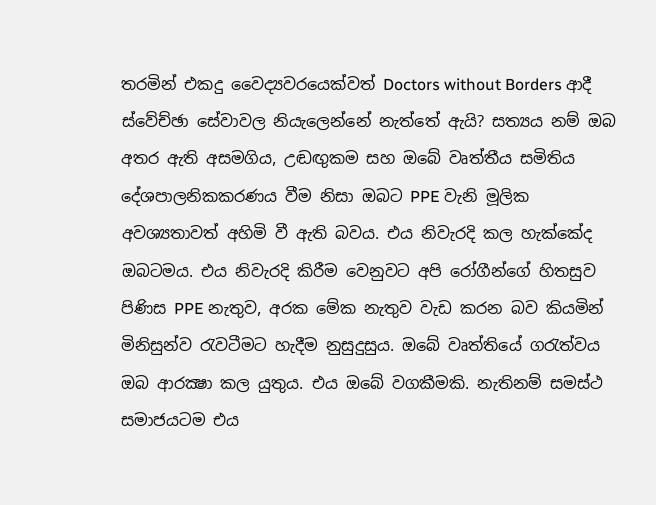තරමින් එකදු වෛද්‍යවරයෙක්වත් Doctors without Borders ආදී ස්වේච්ඡා සේවාවල නියැලෙන්නේ නැත්තේ ඇයි? සත්‍යය නම් ඔබ අතර ඇති අසමගිය, උඬඟුකම සහ ඔබේ වෘත්තීය සමිතිය දේශපාලනිකකරණය වීම නිසා ඔබට PPE වැනි මූලික අවශ්‍යතාවත් අහිමි වී ඇති බවය. එය නිවැරදි කල හැක්කේද ඔබටමය. එය නිවැරදි කිරීම වෙනුවට අපි රෝගීන්ගේ හිතසුව පිණිස PPE නැතුව, අරක මේක නැතුව වැඩ කරන බව කියමින් මිනිසුන්ව රැවටීමට හැදීම නුසුදුසුය. ඔබේ වෘත්තියේ ගරැත්වය ඔබ ආරක්‍ෂා කල යුතුය. එය ඔබේ වගකීමකි. නැතිනම් සමස්ථ සමාජයටම එය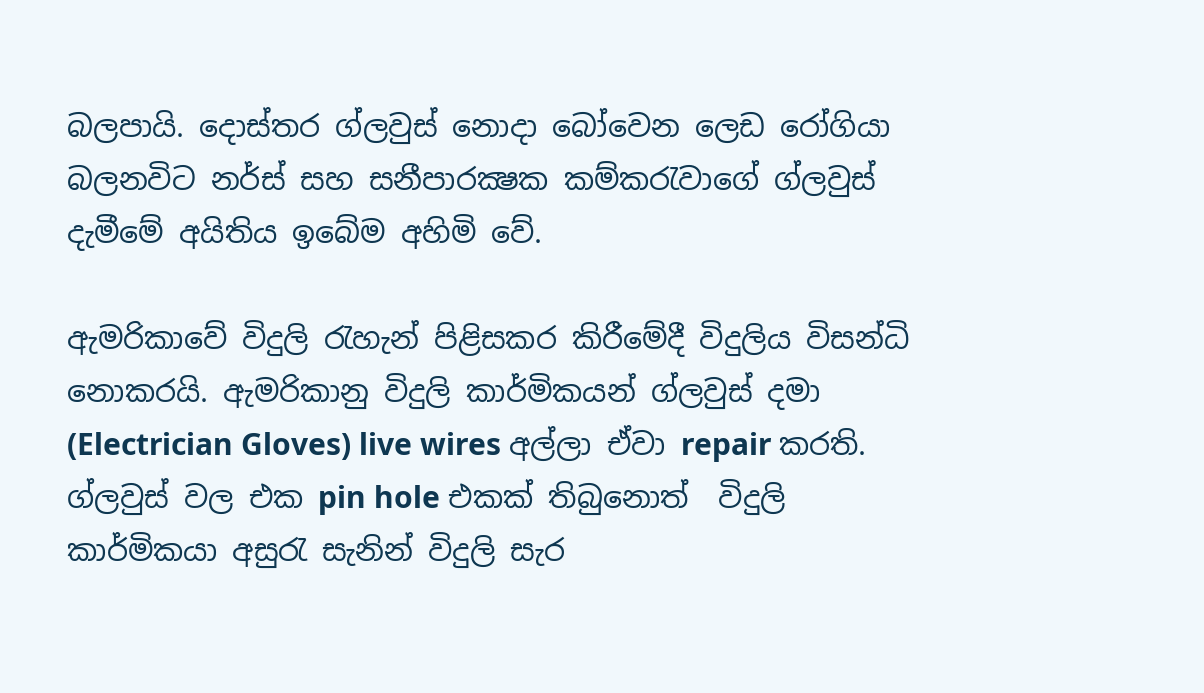බලපායි. දොස්තර ග්ලවුස් නොදා බෝවෙන ලෙඩ රෝගියා බලනවිට නර්ස් සහ සනීපාරක්‍ෂක කම්කරැවාගේ ග්ලවුස් දැමීමේ අයිතිය ඉබේම අහිමි වේ.

ඇමරිකාවේ විදුලි රැහැන් පිළිසකර කිරීමේදී විදුලිය විසන්ධි නොකරයි. ඇමරිකානු විදුලි කාර්මිකයන් ග්ලවුස් දමා (Electrician Gloves) live wires අල්ලා ඒවා repair කරති. ග්ලවුස් වල එක pin hole එකක් තිබුනොත්  විදුලි කාර්මිකයා අසුරැ සැනින් විදුලි සැර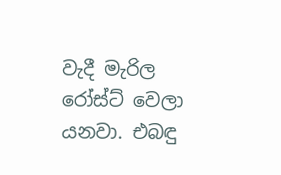වැදී මැරිල රෝස්ට් වෙලා යනවා. එබඳු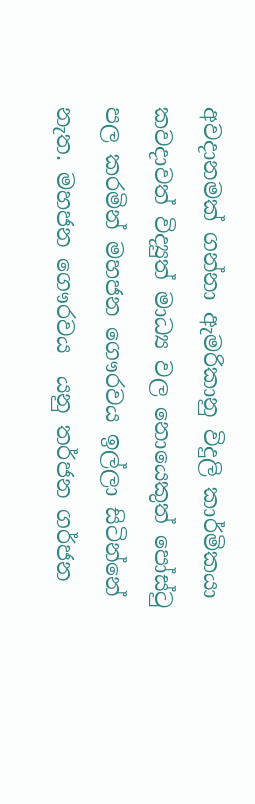අවදානමක් ගන්නා ඇමරිකානු විදුලි කාර්මිකයා කවදාවත් විද්‍යුත් මාධ්‍ය වල නොයෙකුත් පෝස්ටු පල කරමින් මහජන ගෞරවය ඉල්ලා සිටින්නේ නැත. මහජන ගෞරවය  යනු තර්ජන ගර්ජන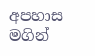අපහාස මගින්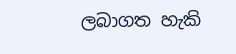ලබාගත හැකි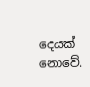දෙයක් නොවේ.